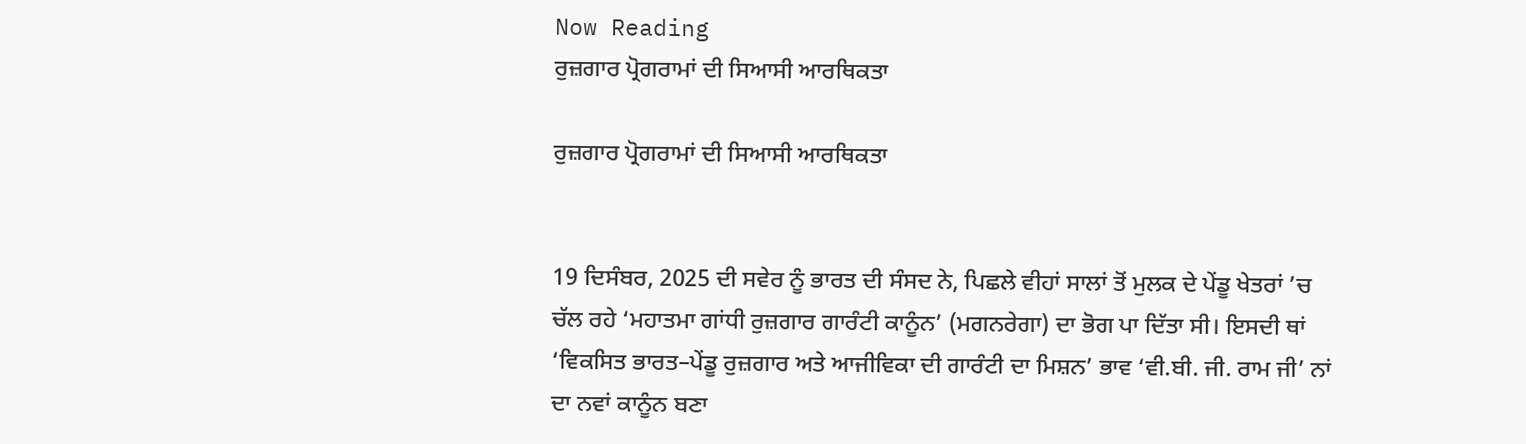Now Reading
ਰੁਜ਼ਗਾਰ ਪ੍ਰੋਗਰਾਮਾਂ ਦੀ ਸਿਆਸੀ ਆਰਥਿਕਤਾ

ਰੁਜ਼ਗਾਰ ਪ੍ਰੋਗਰਾਮਾਂ ਦੀ ਸਿਆਸੀ ਆਰਥਿਕਤਾ


19 ਦਿਸੰਬਰ, 2025 ਦੀ ਸਵੇਰ ਨੂੰ ਭਾਰਤ ਦੀ ਸੰਸਦ ਨੇ, ਪਿਛਲੇ ਵੀਹਾਂ ਸਾਲਾਂ ਤੋਂ ਮੁਲਕ ਦੇ ਪੇਂਡੂ ਖੇਤਰਾਂ ’ਚ ਚੱਲ ਰਹੇ ‘ਮਹਾਤਮਾ ਗਾਂਧੀ ਰੁਜ਼ਗਾਰ ਗਾਰੰਟੀ ਕਾਨੂੰਨ’ (ਮਗਨਰੇਗਾ) ਦਾ ਭੋਗ ਪਾ ਦਿੱਤਾ ਸੀ। ਇਸਦੀ ਥਾਂ ‘ਵਿਕਸਿਤ ਭਾਰਤ–ਪੇਂਡੂ ਰੁਜ਼ਗਾਰ ਅਤੇ ਆਜੀਵਿਕਾ ਦੀ ਗਾਰੰਟੀ ਦਾ ਮਿਸ਼ਨ’ ਭਾਵ ‘ਵੀ.ਬੀ. ਜੀ. ਰਾਮ ਜੀ’ ਨਾਂ ਦਾ ਨਵਾਂ ਕਾਨੂੰਨ ਬਣਾ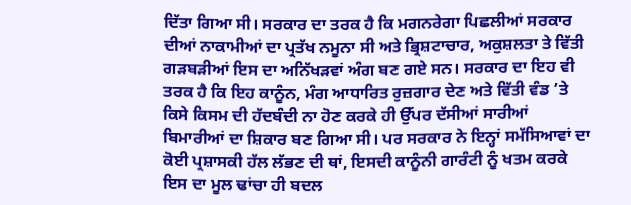ਦਿੱਤਾ ਗਿਆ ਸੀ। ਸਰਕਾਰ ਦਾ ਤਰਕ ਹੈ ਕਿ ਮਗਨਰੇਗਾ ਪਿਛਲੀਆਂ ਸਰਕਾਰ ਦੀਆਂ ਨਾਕਾਮੀਆਂ ਦਾ ਪ੍ਰਤੱਖ ਨਮੂਨਾ ਸੀ ਅਤੇ ਭ੍ਰਿਸ਼ਟਾਚਾਰ, ਅਕੁਸ਼ਲਤਾ ਤੇ ਵਿੱਤੀ ਗੜਬੜੀਆਂ ਇਸ ਦਾ ਅਨਿੱਖੜਵਾਂ ਅੰਗ ਬਣ ਗਏ ਸਨ। ਸਰਕਾਰ ਦਾ ਇਹ ਵੀ ਤਰਕ ਹੈ ਕਿ ਇਹ ਕਾਨੂੰਨ, ਮੰਗ ਆਧਾਰਿਤ ਰੁਜ਼ਗਾਰ ਦੇਣ ਅਤੇ ਵਿੱਤੀ ਵੰਡ ’ਤੇ ਕਿਸੇ ਕਿਸਮ ਦੀ ਹੱਦਬੰਦੀ ਨਾ ਹੋਣ ਕਰਕੇ ਹੀ ਉੱਪਰ ਦੱਸੀਆਂ ਸਾਰੀਆਂ ਬਿਮਾਰੀਆਂ ਦਾ ਸ਼ਿਕਾਰ ਬਣ ਗਿਆ ਸੀ। ਪਰ ਸਰਕਾਰ ਨੇ ਇਨ੍ਹਾਂ ਸਮੱਸਿਆਵਾਂ ਦਾ ਕੋਈ ਪ੍ਰਸ਼ਾਸਕੀ ਹੱਲ ਲੱਭਣ ਦੀ ਥਾਂ, ਇਸਦੀ ਕਾਨੂੰਨੀ ਗਾਰੰਟੀ ਨੂੰ ਖਤਮ ਕਰਕੇ ਇਸ ਦਾ ਮੂਲ ਢਾਂਚਾ ਹੀ ਬਦਲ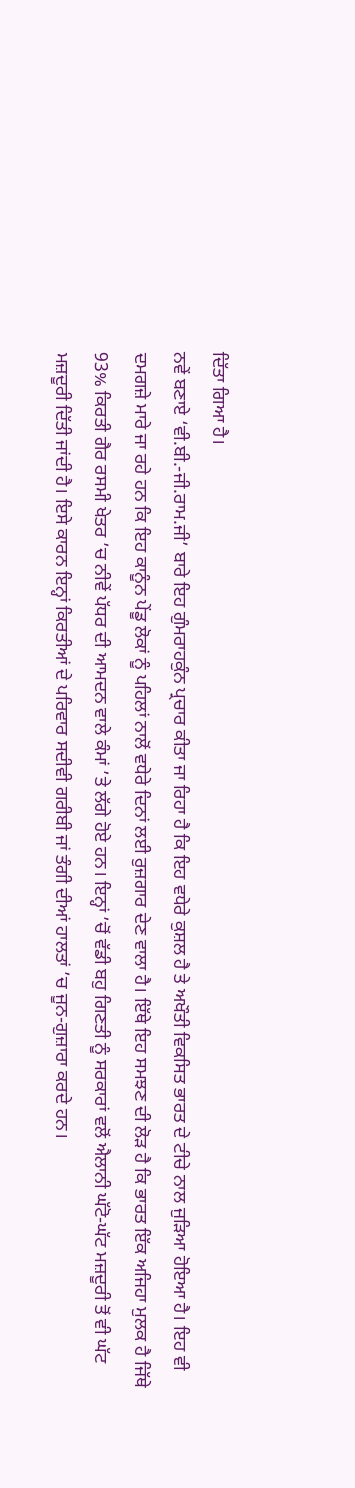ਦਿੱਤਾ ਗਿਆ ਹੈ।
ਨਵੇਂ ਬਣਾਏ ‘ਵੀ.ਬੀ.-ਜੀ.ਰਾਮ.ਜੀ’ ਬਾਰੇ ਇਹ ਗੁੰਮਰਾਹਕੁੰਨ ਪ੍ਰਚਾਰ ਕੀਤਾ ਜਾ ਰਿਹਾ ਹੈ ਕਿ ਇਹ ਵਧੇਰੇ ਕੁਸ਼ਲ ਹੈ ਤੇ ਅਖੌਤੀ ਵਿਕਸਿਤ ਭਾਰਤ ਦੇ ਟੀਚੇ ਨਾਲ ਜੁੜਿਆ ਹੋਇਆ ਹੈ। ਇਹ ਵੀ ਦਮਗਜ਼ੇ ਮਾਰੇ ਜਾ ਰਹੇ ਹਨ ਕਿ ਇਹ ਕਾਨੂੰਨ ਪੇਂਡੂ ਲੋਕਾਂ ਨੂੰ ਪਹਿਲਾਂ ਨਾਲੋਂ ਵਧੇਰੇ ਦਿਨਾਂ ਲਈ ਰੁਜ਼ਗਾਰ ਦੇਣ ਵਾਲਾ ਹੈ। ਇੱਥੇ ਇਹ ਸਮਝਣ ਦੀ ਲੋੜ ਹੈ ਕਿ ਭਾਰਤ ਇੱਕ ਅਜਿਹਾ ਮੁਲਕ ਹੈ ਜਿੱਥੇ 93% ਕਿਰਤੀ ਗੈਰ ਰਸਮੀ ਖੇਤਰ ’ਚ ਨੀਵੇਂ ਪੱਧਰ ਦੀ ਆਮਦਨ ਵਾਲੇ ਕੰਮਾਂ ’ਤੇ ਲੱਗੇ ਹੋਏ ਹਨ। ਇਨ੍ਹਾਂ ’ਚੋਂ ਵੱਡੀ ਬਹੁ ਗਿਣਤੀ ਨੂੰ ਸਰਕਾਰਾਂ ਵਲੋਂ ਐਲਾਨੀ ਘੱਟੋ-ਘੱਟ ਮਜ਼ਦੂਰੀ ਤੋਂ ਵੀ ਘੱਟ ਮਜ਼ਦੂਰੀ ਦਿੱਤੀ ਜਾਂਦੀ ਹੈ। ਇਸੇ ਕਾਰਨ ਇਨ੍ਹਾਂ ਕਿਰਤੀਆਂ ਦੇ ਪਰਿਵਾਰ ਸਦੀਵੀ ਗਰੀਬੀ ਜਾਂ ਤੰਗੀ ਦੀਆਂ ਹਾਲਤਾਂ ’ਚ ਜੂਨ-ਗੁਜ਼ਾਰਾ ਕਰਦੇ ਹਨ।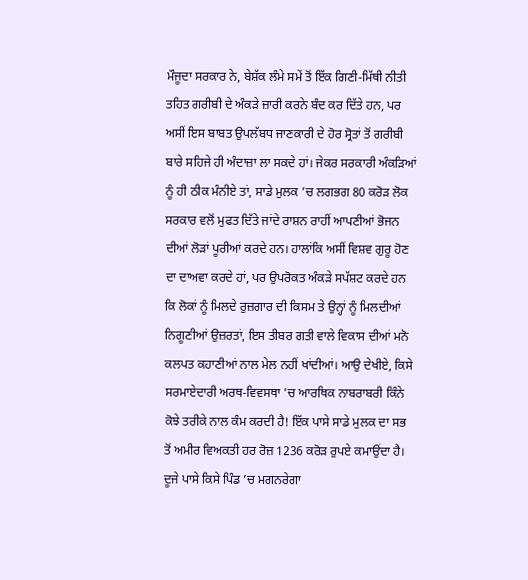ਮੌਜੂਦਾ ਸਰਕਾਰ ਨੇ, ਬੇਸ਼ੱਕ ਲੰਮੇ ਸਮੇਂ ਤੋਂ ਇੱਕ ਗਿਣੀ-ਮਿੱਥੀ ਨੀਤੀ ਤਹਿਤ ਗਰੀਬੀ ਦੇ ਅੰਕੜੇ ਜ਼ਾਰੀ ਕਰਨੇ ਬੰਦ ਕਰ ਦਿੱਤੇ ਹਨ, ਪਰ ਅਸੀਂ ਇਸ ਬਾਬਤ ਉਪਲੱਬਧ ਜਾਣਕਾਰੀ ਦੇ ਹੋਰ ਸ੍ਰੋਤਾਂ ਤੋਂ ਗਰੀਬੀ ਬਾਰੇ ਸਹਿਜੇ ਹੀ ਅੰਦਾਜ਼ਾ ਲਾ ਸਕਦੇ ਹਾਂ। ਜੇਕਰ ਸਰਕਾਰੀ ਅੰਕੜਿਆਂ ਨੂੰ ਹੀ ਠੀਕ ਮੰਨੀਏ ਤਾਂ, ਸਾਡੇ ਮੁਲਕ ’ਚ ਲਗਭਗ 80 ਕਰੋੜ ਲੋਕ ਸਰਕਾਰ ਵਲੋਂ ਮੁਫਤ ਦਿੱਤੇ ਜਾਂਦੇ ਰਾਸ਼ਨ ਰਾਹੀਂ ਆਪਣੀਆਂ ਭੋਜਨ ਦੀਆਂ ਲੋੜਾਂ ਪੂਰੀਆਂ ਕਰਦੇ ਹਨ। ਹਾਲਾਂਕਿ ਅਸੀਂ ਵਿਸ਼ਵ ਗੁਰੂ ਹੋਣ ਦਾ ਦਾਅਵਾ ਕਰਦੇ ਹਾਂ, ਪਰ ਉਪਰੋਕਤ ਅੰਕੜੇ ਸਪੱਸ਼ਟ ਕਰਦੇ ਹਨ ਕਿ ਲੋਕਾਂ ਨੂੰ ਮਿਲਦੇ ਰੁਜ਼ਗਾਰ ਦੀ ਕਿਸਮ ਤੇ ਉਨ੍ਹਾਂ ਨੂੰ ਮਿਲਦੀਆਂ ਨਿਗੂਣੀਆਂ ਉਜ਼ਰਤਾਂ, ਇਸ ਤੀਬਰ ਗਤੀ ਵਾਲੇ ਵਿਕਾਸ ਦੀਆਂ ਮਨੋ ਕਲਪਤ ਕਹਾਣੀਆਂ ਨਾਲ ਮੇਲ ਨਹੀਂ ਖਾਂਦੀਆਂ। ਆਉ ਦੇਖੀਏ, ਕਿਸੇ ਸਰਮਾਏਦਾਰੀ ਅਰਥ-ਵਿਵਸਥਾ ’ਚ ਆਰਥਿਕ ਨਾਬਰਾਬਰੀ ਕਿੰਨੇ ਕੋਝੇ ਤਰੀਕੇ ਨਾਲ ਕੰਮ ਕਰਦੀ ਹੈ! ਇੱਕ ਪਾਸੇ ਸਾਡੇ ਮੁਲਕ ਦਾ ਸਭ ਤੋਂ ਅਮੀਰ ਵਿਅਕਤੀ ਹਰ ਰੋਜ਼ 1236 ਕਰੋੜ ਰੁਪਏ ਕਮਾਉਂਦਾ ਹੈ। ਦੂਜੇ ਪਾਸੇ ਕਿਸੇ ਪਿੰਡ ’ਚ ਮਗਨਰੇਗਾ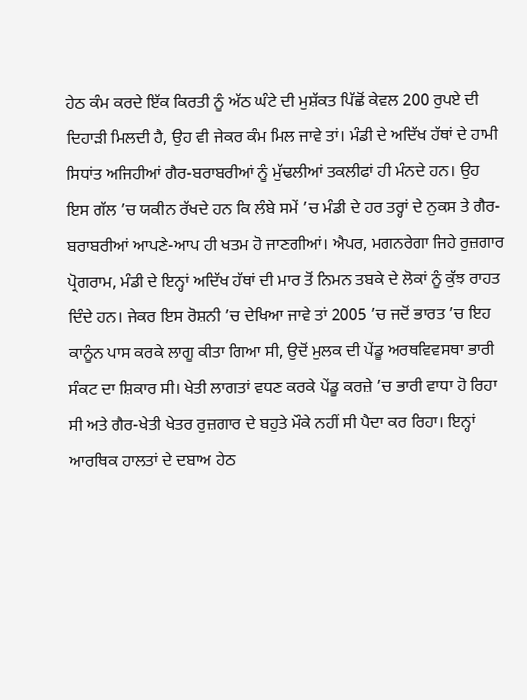ਹੇਠ ਕੰਮ ਕਰਦੇ ਇੱਕ ਕਿਰਤੀ ਨੂੰ ਅੱਠ ਘੰਟੇ ਦੀ ਮੁਸ਼ੱਕਤ ਪਿੱਛੋਂ ਕੇਵਲ 200 ਰੁਪਏ ਦੀ ਦਿਹਾੜੀ ਮਿਲਦੀ ਹੈ, ਉਹ ਵੀ ਜੇਕਰ ਕੰਮ ਮਿਲ ਜਾਵੇ ਤਾਂ। ਮੰਡੀ ਦੇ ਅਦਿੱਖ ਹੱਥਾਂ ਦੇ ਹਾਮੀ ਸਿਧਾਂਤ ਅਜਿਹੀਆਂ ਗੈਰ-ਬਰਾਬਰੀਆਂ ਨੂੰ ਮੁੱਢਲੀਆਂ ਤਕਲੀਫਾਂ ਹੀ ਮੰਨਦੇ ਹਨ। ਉਹ ਇਸ ਗੱਲ ’ਚ ਯਕੀਨ ਰੱਖਦੇ ਹਨ ਕਿ ਲੰਬੇ ਸਮੇਂ ’ਚ ਮੰਡੀ ਦੇ ਹਰ ਤਰ੍ਹਾਂ ਦੇ ਨੁਕਸ ਤੇ ਗੈਰ-ਬਰਾਬਰੀਆਂ ਆਪਣੇ-ਆਪ ਹੀ ਖਤਮ ਹੋ ਜਾਣਗੀਆਂ। ਐਪਰ, ਮਗਨਰੇਗਾ ਜਿਹੇ ਰੁਜ਼ਗਾਰ ਪ੍ਰੋਗਰਾਮ, ਮੰਡੀ ਦੇ ਇਨ੍ਹਾਂ ਅਦਿੱਖ ਹੱਥਾਂ ਦੀ ਮਾਰ ਤੋਂ ਨਿਮਨ ਤਬਕੇ ਦੇ ਲੋਕਾਂ ਨੂੰ ਕੁੱਝ ਰਾਹਤ ਦਿੰਦੇ ਹਨ। ਜੇਕਰ ਇਸ ਰੋਸ਼ਨੀ ’ਚ ਦੇਖਿਆ ਜਾਵੇ ਤਾਂ 2005 ’ਚ ਜਦੋਂ ਭਾਰਤ ’ਚ ਇਹ ਕਾਨੂੰਨ ਪਾਸ ਕਰਕੇ ਲਾਗੂ ਕੀਤਾ ਗਿਆ ਸੀ, ਉਦੋਂ ਮੁਲਕ ਦੀ ਪੇਂਡੂ ਅਰਥਵਿਵਸਥਾ ਭਾਰੀ ਸੰਕਟ ਦਾ ਸ਼ਿਕਾਰ ਸੀ। ਖੇਤੀ ਲਾਗਤਾਂ ਵਧਣ ਕਰਕੇ ਪੇਂਡੂ ਕਰਜ਼ੇ ’ਚ ਭਾਰੀ ਵਾਧਾ ਹੋ ਰਿਹਾ ਸੀ ਅਤੇ ਗੈਰ-ਖੇਤੀ ਖੇਤਰ ਰੁਜ਼ਗਾਰ ਦੇ ਬਹੁਤੇ ਮੌਕੇ ਨਹੀਂ ਸੀ ਪੈਦਾ ਕਰ ਰਿਹਾ। ਇਨ੍ਹਾਂ ਆਰਥਿਕ ਹਾਲਤਾਂ ਦੇ ਦਬਾਅ ਹੇਠ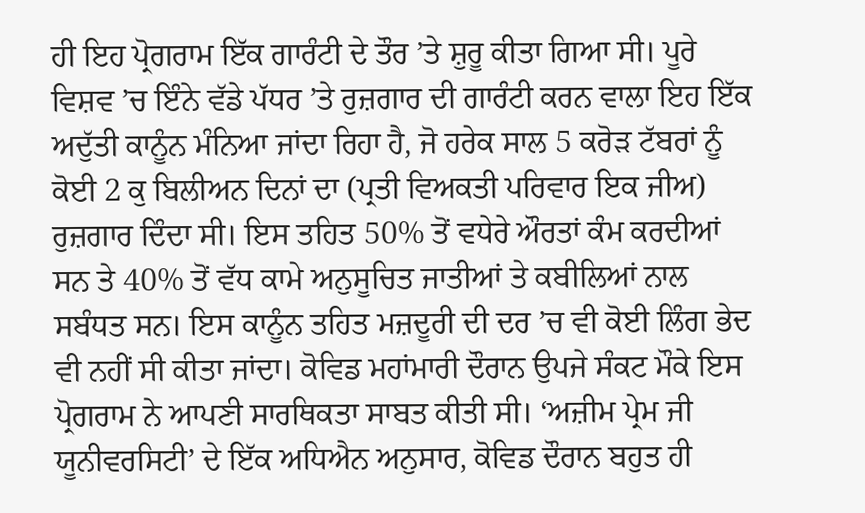ਹੀ ਇਹ ਪ੍ਰੋਗਰਾਮ ਇੱਕ ਗਾਰੰਟੀ ਦੇ ਤੌਰ ’ਤੇ ਸ਼ੁਰੂ ਕੀਤਾ ਗਿਆ ਸੀ। ਪੂਰੇ ਵਿਸ਼ਵ ’ਚ ਇੰਨੇ ਵੱਡੇ ਪੱਧਰ ’ਤੇ ਰੁਜ਼ਗਾਰ ਦੀ ਗਾਰੰਟੀ ਕਰਨ ਵਾਲਾ ਇਹ ਇੱਕ ਅਦੁੱਤੀ ਕਾਨੂੰਨ ਮੰਨਿਆ ਜਾਂਦਾ ਰਿਹਾ ਹੈ, ਜੋ ਹਰੇਕ ਸਾਲ 5 ਕਰੋੜ ਟੱਬਰਾਂ ਨੂੰ ਕੋਈ 2 ਕੁ ਬਿਲੀਅਨ ਦਿਨਾਂ ਦਾ (ਪ੍ਰਤੀ ਵਿਅਕਤੀ ਪਰਿਵਾਰ ਇਕ ਜੀਅ) ਰੁਜ਼ਗਾਰ ਦਿੰਦਾ ਸੀ। ਇਸ ਤਹਿਤ 50% ਤੋਂ ਵਧੇਰੇ ਔਰਤਾਂ ਕੰਮ ਕਰਦੀਆਂ ਸਨ ਤੇ 40% ਤੋਂ ਵੱਧ ਕਾਮੇ ਅਨੁਸੂਚਿਤ ਜਾਤੀਆਂ ਤੇ ਕਬੀਲਿਆਂ ਨਾਲ ਸਬੰਧਤ ਸਨ। ਇਸ ਕਾਨੂੰਨ ਤਹਿਤ ਮਜ਼ਦੂਰੀ ਦੀ ਦਰ ’ਚ ਵੀ ਕੋਈ ਲਿੰਗ ਭੇਦ ਵੀ ਨਹੀਂ ਸੀ ਕੀਤਾ ਜਾਂਦਾ। ਕੋਵਿਡ ਮਹਾਂਮਾਰੀ ਦੌਰਾਨ ਉਪਜੇ ਸੰਕਟ ਮੌਕੇ ਇਸ ਪ੍ਰੋਗਰਾਮ ਨੇ ਆਪਣੀ ਸਾਰਥਿਕਤਾ ਸਾਬਤ ਕੀਤੀ ਸੀ। ‘ਅਜ਼ੀਮ ਪ੍ਰੇਮ ਜੀ ਯੂਨੀਵਰਸਿਟੀ’ ਦੇ ਇੱਕ ਅਧਿਐਨ ਅਨੁਸਾਰ, ਕੋਵਿਡ ਦੌਰਾਨ ਬਹੁਤ ਹੀ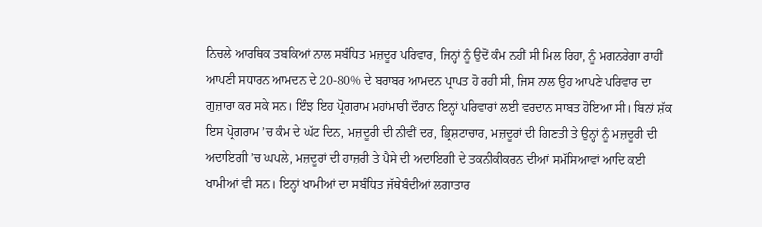ਨਿਚਲੇ ਆਰਥਿਕ ਤਬਕਿਆਂ ਨਾਲ ਸਬੰਧਿਤ ਮਜ਼ਦੂਰ ਪਰਿਵਾਰ, ਜਿਨ੍ਹਾਂ ਨੂੰ ਉਦੋਂ ਕੰਮ ਨਹੀਂ ਸੀ ਮਿਲ ਰਿਹਾ, ਨੂੰ ਮਗਨਰੇਗਾ ਰਾਹੀਂ ਆਪਣੀ ਸਧਾਰਨ ਆਮਦਨ ਦੇ 20-80% ਦੇ ਬਰਾਬਰ ਆਮਦਨ ਪ੍ਰਾਪਤ ਹੋ ਰਹੀ ਸੀ, ਜਿਸ ਨਾਲ ਉਹ ਆਪਣੇ ਪਰਿਵਾਰ ਦਾ ਗੁਜ਼ਾਰਾ ਕਰ ਸਕੇ ਸਨ। ਇੰਝ ਇਹ ਪ੍ਰੋਗਰਾਮ ਮਹਾਂਮਾਰੀ ਦੌਰਾਨ ਇਨ੍ਹਾਂ ਪਰਿਵਾਰਾਂ ਲਈ ਵਰਦਾਨ ਸਾਬਤ ਹੋਇਆ ਸੀ। ਬਿਨਾਂ ਸ਼ੱਕ ਇਸ ਪ੍ਰੋਗਰਾਮ ’ਚ ਕੰਮ ਦੇ ਘੱਟ ਦਿਨ, ਮਜ਼ਦੂਰੀ ਦੀ ਨੀਵੀਂ ਦਰ, ਭ੍ਰਿਸ਼ਟਾਚਾਰ, ਮਜ਼ਦੂਰਾਂ ਦੀ ਗਿਣਤੀ ਤੇ ਉਨ੍ਹਾਂ ਨੂੰ ਮਜ਼ਦੂਰੀ ਦੀ ਅਦਾਇਗੀ ’ਚ ਘਪਲੇ, ਮਜ਼ਦੂਰਾਂ ਦੀ ਹਾਜ਼ਰੀ ਤੇ ਪੈਸੇ ਦੀ ਅਦਾਇਗੀ ਦੇ ਤਕਨੀਕੀਕਰਨ ਦੀਆਂ ਸਮੱਸਿਆਵਾਂ ਆਦਿ ਕਈ ਖਾਮੀਆਂ ਵੀ ਸਨ। ਇਨ੍ਹਾਂ ਖਾਮੀਆਂ ਦਾ ਸਬੰਧਿਤ ਜੱਥੇਬੰਦੀਆਂ ਲਗਾਤਾਰ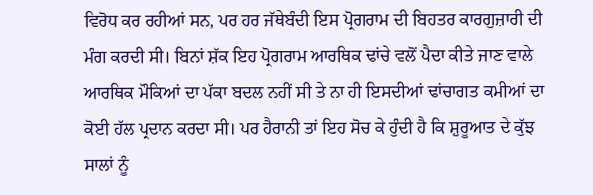ਵਿਰੋਧ ਕਰ ਰਹੀਆਂ ਸਨ, ਪਰ ਹਰ ਜੱਥੇਬੰਦੀ ਇਸ ਪ੍ਰੋਗਰਾਮ ਦੀ ਬਿਹਤਰ ਕਾਰਗੁਜ਼ਾਰੀ ਦੀ ਮੰਗ ਕਰਦੀ ਸੀ। ਬਿਨਾਂ ਸ਼ੱਕ ਇਹ ਪ੍ਰੋਗਰਾਮ ਆਰਥਿਕ ਢਾਂਚੇ ਵਲੋਂ ਪੈਦਾ ਕੀਤੇ ਜਾਣ ਵਾਲੇ ਆਰਥਿਕ ਮੌਕਿਆਂ ਦਾ ਪੱਕਾ ਬਦਲ ਨਹੀਂ ਸੀ ਤੇ ਨਾ ਹੀ ਇਸਦੀਆਂ ਢਾਂਚਾਗਤ ਕਮੀਆਂ ਦਾ ਕੋਈ ਹੱਲ ਪ੍ਰਦਾਨ ਕਰਦਾ ਸੀ। ਪਰ ਹੈਰਾਨੀ ਤਾਂ ਇਹ ਸੋਚ ਕੇ ਹੁੰਦੀ ਹੈ ਕਿ ਸ਼ੁਰੂਆਤ ਦੇ ਕੁੱਝ ਸਾਲਾਂ ਨੂੰ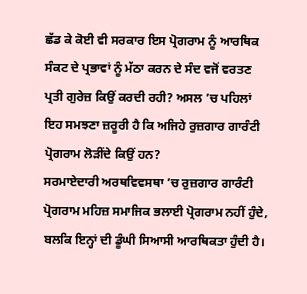ਛੱਡ ਕੇ ਕੋਈ ਵੀ ਸਰਕਾਰ ਇਸ ਪ੍ਰੋਗਰਾਮ ਨੂੰ ਆਰਥਿਕ ਸੰਕਟ ਦੇ ਪ੍ਰਭਾਵਾਂ ਨੂੰ ਮੱਠਾ ਕਰਨ ਦੇ ਸੰਦ ਵਜੋਂ ਵਰਤਣ ਪ੍ਰਤੀ ਗੁਰੇਜ਼ ਕਿਉਂ ਕਰਦੀ ਰਹੀ? ਅਸਲ ’ਚ ਪਹਿਲਾਂ ਇਹ ਸਮਝਣਾ ਜ਼ਰੂਰੀ ਹੈ ਕਿ ਅਜਿਹੇ ਰੁਜ਼ਗਾਰ ਗਾਰੰਟੀ ਪ੍ਰੋਗਰਾਮ ਲੋੜੀਂਦੇ ਕਿਉਂ ਹਨ?
ਸਰਮਾਏਦਾਰੀ ਅਰਥਵਿਵਸਥਾ ’ਚ ਰੁਜ਼ਗਾਰ ਗਾਰੰਟੀ ਪ੍ਰੋਗਰਾਮ ਮਹਿਜ਼ ਸਮਾਜਿਕ ਭਲਾਈ ਪ੍ਰੋਗਰਾਮ ਨਹੀਂ ਹੁੰਦੇ, ਬਲਕਿ ਇਨ੍ਹਾਂ ਦੀ ਡੂੰਘੀ ਸਿਆਸੀ ਆਰਥਿਕਤਾ ਹੁੰਦੀ ਹੈ।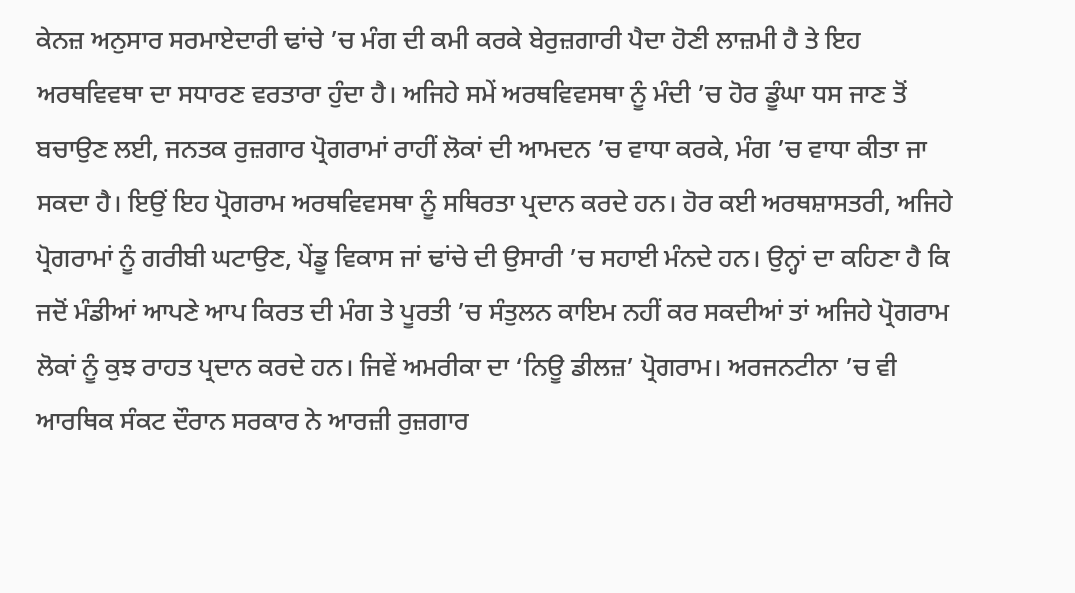ਕੇਨਜ਼ ਅਨੁਸਾਰ ਸਰਮਾਏਦਾਰੀ ਢਾਂਚੇ ’ਚ ਮੰਗ ਦੀ ਕਮੀ ਕਰਕੇ ਬੇਰੁਜ਼ਗਾਰੀ ਪੈਦਾ ਹੋਣੀ ਲਾਜ਼ਮੀ ਹੈ ਤੇ ਇਹ ਅਰਥਵਿਵਥਾ ਦਾ ਸਧਾਰਣ ਵਰਤਾਰਾ ਹੁੰਦਾ ਹੈ। ਅਜਿਹੇ ਸਮੇਂ ਅਰਥਵਿਵਸਥਾ ਨੂੰ ਮੰਦੀ ’ਚ ਹੋਰ ਡੂੰਘਾ ਧਸ ਜਾਣ ਤੋਂ ਬਚਾਉਣ ਲਈ, ਜਨਤਕ ਰੁਜ਼ਗਾਰ ਪ੍ਰੋਗਰਾਮਾਂ ਰਾਹੀਂ ਲੋਕਾਂ ਦੀ ਆਮਦਨ ’ਚ ਵਾਧਾ ਕਰਕੇ, ਮੰਗ ’ਚ ਵਾਧਾ ਕੀਤਾ ਜਾ ਸਕਦਾ ਹੈ। ਇਉਂ ਇਹ ਪ੍ਰੋਗਰਾਮ ਅਰਥਵਿਵਸਥਾ ਨੂੰ ਸਥਿਰਤਾ ਪ੍ਰਦਾਨ ਕਰਦੇ ਹਨ। ਹੋਰ ਕਈ ਅਰਥਸ਼ਾਸਤਰੀ, ਅਜਿਹੇ ਪ੍ਰੋਗਰਾਮਾਂ ਨੂੰ ਗਰੀਬੀ ਘਟਾਉਣ, ਪੇਂਡੂ ਵਿਕਾਸ ਜਾਂ ਢਾਂਚੇ ਦੀ ਉਸਾਰੀ ’ਚ ਸਹਾਈ ਮੰਨਦੇ ਹਨ। ਉਨ੍ਹਾਂ ਦਾ ਕਹਿਣਾ ਹੈ ਕਿ ਜਦੋਂ ਮੰਡੀਆਂ ਆਪਣੇ ਆਪ ਕਿਰਤ ਦੀ ਮੰਗ ਤੇ ਪੂਰਤੀ ’ਚ ਸੰਤੁਲਨ ਕਾਇਮ ਨਹੀਂ ਕਰ ਸਕਦੀਆਂ ਤਾਂ ਅਜਿਹੇ ਪ੍ਰੋਗਰਾਮ ਲੋਕਾਂ ਨੂੰ ਕੁਝ ਰਾਹਤ ਪ੍ਰਦਾਨ ਕਰਦੇ ਹਨ। ਜਿਵੇਂ ਅਮਰੀਕਾ ਦਾ ‘ਨਿਊ ਡੀਲਜ਼’ ਪ੍ਰੋਗਰਾਮ। ਅਰਜਨਟੀਨਾ ’ਚ ਵੀ ਆਰਥਿਕ ਸੰਕਟ ਦੌਰਾਨ ਸਰਕਾਰ ਨੇ ਆਰਜ਼ੀ ਰੁਜ਼ਗਾਰ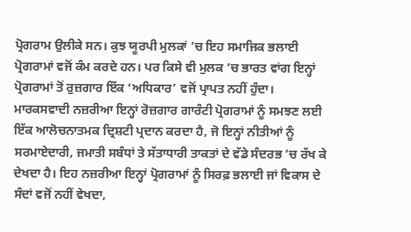ਪ੍ਰੋਗਰਾਮ ਉਲੀਕੇ ਸਨ। ਕੁਝ ਯੂਰਪੀ ਮੁਲਕਾਂ ’ਚ ਇਹ ਸਮਾਜਿਕ ਭਲਾਈ ਪ੍ਰੋਗਰਾਮਾਂ ਵਜੋਂ ਕੰਮ ਕਰਦੇ ਹਨ। ਪਰ ਕਿਸੇ ਵੀ ਮੁਲਕ ’ਚ ਭਾਰਤ ਵਾਂਗ ਇਨ੍ਹਾਂ ਪ੍ਰੋਗਰਾਮਾਂ ਤੋਂ ਰੁਜ਼ਗਾਰ ਇੱਕ ‘ਅਧਿਕਾਰ’ ਵਜੋਂ ਪ੍ਰਾਪਤ ਨਹੀਂ ਹੁੰਦਾ। ਮਾਰਕਸਵਾਦੀ ਨਜ਼ਰੀਆ ਇਨ੍ਹਾਂ ਰੋਜ਼ਗਾਰ ਗਾਰੰਟੀ ਪ੍ਰੋਗਰਾਮਾਂ ਨੂੰ ਸਮਝਣ ਲਈ ਇੱਕ ਆਲੋਚਨਾਤਮਕ ਦ੍ਰਿਸ਼ਟੀ ਪ੍ਰਦਾਨ ਕਰਦਾ ਹੈ, ਜੋ ਇਨ੍ਹਾਂ ਨੀਤੀਆਂ ਨੂੰ ਸਰਮਾਏਦਾਰੀ, ਜਮਾਤੀ ਸਬੰਧਾਂ ਤੇ ਸੱਤਾਧਾਰੀ ਤਾਕਤਾਂ ਦੇ ਵੱਡੇ ਸੰਦਰਭ ’ਚ ਰੱਖ ਕੇ ਦੇਖਦਾ ਹੈ। ਇਹ ਨਜ਼ਰੀਆ ਇਨ੍ਹਾਂ ਪ੍ਰੋਗਰਾਮਾਂ ਨੂੰ ਸਿਰਫ਼ ਭਲਾਈ ਜਾਂ ਵਿਕਾਸ ਦੇ ਸੰਦਾਂ ਵਜੋਂ ਨਹੀਂ ਵੇਖਦਾ,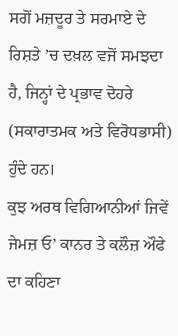ਸਗੋਂ ਮਜ਼ਦੂਰ ਤੇ ਸਰਮਾਏ ਦੇ ਰਿਸ਼ਤੇ ’ਚ ਦਖ਼ਲ ਵਜੋਂ ਸਮਝਦਾ ਹੈ, ਜਿਨ੍ਹਾਂ ਦੇ ਪ੍ਰਭਾਵ ਦੋਹਰੇ (ਸਕਾਰਾਤਮਕ ਅਤੇ ਵਿਰੋਧਭਾਸੀ) ਹੁੰਦੇ ਹਨ।
ਕੁਝ ਅਰਥ ਵਿਗਿਆਨੀਆਂ ਜਿਵੇਂ ਜੇਮਜ਼ ਓ’ ਕਾਨਰ ਤੇ ਕਲੌਜ਼ ਔਫੇ ਦਾ ਕਹਿਣਾ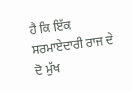ਹੈ ਕਿ ਇੱਕ ਸਰਮਾਏਦਾਰੀ ਰਾਜ ਦੇ ਦੋ ਮੁੱਖ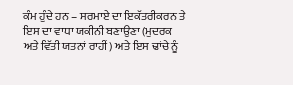ਕੰਮ ਹੁੰਦੇ ਹਨ – ਸਰਮਾਏ ਦਾ ਇਕੱਤਰੀਕਰਨ ਤੇ ਇਸ ਦਾ ਵਾਧਾ ਯਕੀਨੀ ਬਣਾਉਣਾ (ਮੁਦਰਕ ਅਤੇ ਵਿੱਤੀ ਯਤਨਾਂ ਰਾਹੀਂ) ਅਤੇ ਇਸ ਢਾਂਚੇ ਨੂੰ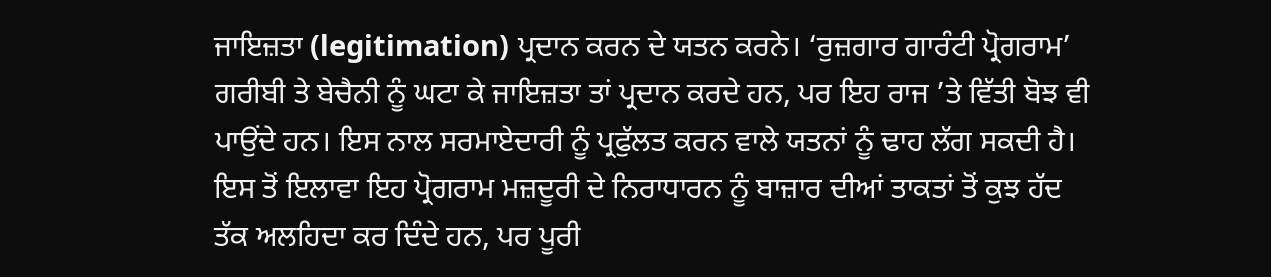ਜਾਇਜ਼ਤਾ (legitimation) ਪ੍ਰਦਾਨ ਕਰਨ ਦੇ ਯਤਨ ਕਰਨੇ। ‘ਰੁਜ਼ਗਾਰ ਗਾਰੰਟੀ ਪ੍ਰੋਗਰਾਮ’ ਗਰੀਬੀ ਤੇ ਬੇਚੈਨੀ ਨੂੰ ਘਟਾ ਕੇ ਜਾਇਜ਼ਤਾ ਤਾਂ ਪ੍ਰਦਾਨ ਕਰਦੇ ਹਨ, ਪਰ ਇਹ ਰਾਜ ’ਤੇ ਵਿੱਤੀ ਬੋਝ ਵੀ ਪਾਉਂਦੇ ਹਨ। ਇਸ ਨਾਲ ਸਰਮਾਏਦਾਰੀ ਨੂੰ ਪ੍ਰਫੁੱਲਤ ਕਰਨ ਵਾਲੇ ਯਤਨਾਂ ਨੂੰ ਢਾਹ ਲੱਗ ਸਕਦੀ ਹੈ। ਇਸ ਤੋਂ ਇਲਾਵਾ ਇਹ ਪ੍ਰੋਗਰਾਮ ਮਜ਼ਦੂਰੀ ਦੇ ਨਿਰਾਧਾਰਨ ਨੂੰ ਬਾਜ਼ਾਰ ਦੀਆਂ ਤਾਕਤਾਂ ਤੋਂ ਕੁਝ ਹੱਦ ਤੱਕ ਅਲਹਿਦਾ ਕਰ ਦਿੰਦੇ ਹਨ, ਪਰ ਪੂਰੀ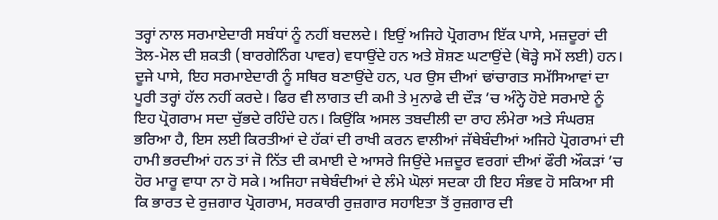ਤਰ੍ਹਾਂ ਨਾਲ ਸਰਮਾਏਦਾਰੀ ਸਬੰਧਾਂ ਨੂੰ ਨਹੀਂ ਬਦਲਦੇ। ਇਉਂ ਅਜਿਹੇ ਪ੍ਰੋਗਰਾਮ ਇੱਕ ਪਾਸੇ, ਮਜ਼ਦੂਰਾਂ ਦੀ ਤੋਲ-ਮੋਲ ਦੀ ਸ਼ਕਤੀ (ਬਾਰਗੇਨਿੰਗ ਪਾਵਰ) ਵਧਾਉਂਦੇ ਹਨ ਅਤੇ ਸ਼ੋਸ਼ਣ ਘਟਾਉਂਦੇ (ਥੋੜ੍ਹੇ ਸਮੇਂ ਲਈ) ਹਨ। ਦੂਜੇ ਪਾਸੇ, ਇਹ ਸਰਮਾਏਦਾਰੀ ਨੂੰ ਸਥਿਰ ਬਣਾਉਂਦੇ ਹਨ, ਪਰ ਉਸ ਦੀਆਂ ਢਾਂਚਾਗਤ ਸਮੱਸਿਆਵਾਂ ਦਾ ਪੂਰੀ ਤਰ੍ਹਾਂ ਹੱਲ ਨਹੀਂ ਕਰਦੇ। ਫਿਰ ਵੀ ਲਾਗਤ ਦੀ ਕਮੀ ਤੇ ਮੁਨਾਫੇ ਦੀ ਦੌੜ ’ਚ ਅੰਨ੍ਹੇ ਹੋਏ ਸਰਮਾਏ ਨੂੰ ਇਹ ਪ੍ਰੋਗਰਾਮ ਸਦਾ ਚੁੱਭਦੇ ਰਹਿੰਦੇ ਹਨ। ਕਿਉਂਕਿ ਅਸਲ ਤਬਦੀਲੀ ਦਾ ਰਾਹ ਲੰਮੇਰਾ ਅਤੇ ਸੰਘਰਸ਼ ਭਰਿਆ ਹੈ, ਇਸ ਲਈ ਕਿਰਤੀਆਂ ਦੇ ਹੱਕਾਂ ਦੀ ਰਾਖੀ ਕਰਨ ਵਾਲੀਆਂ ਜੱਥੇਬੰਦੀਆਂ ਅਜਿਹੇ ਪ੍ਰੋਗਰਾਮਾਂ ਦੀ ਹਾਮੀ ਭਰਦੀਆਂ ਹਨ ਤਾਂ ਜੋ ਨਿੱਤ ਦੀ ਕਮਾਈ ਦੇ ਆਸਰੇ ਜਿਉਂਦੇ ਮਜ਼ਦੂਰ ਵਰਗਾਂ ਦੀਆਂ ਫੌਰੀ ਔਕੜਾਂ ’ਚ ਹੋਰ ਮਾਰੂ ਵਾਧਾ ਨਾ ਹੋ ਸਕੇ। ਅਜਿਹਾ ਜਥੇਬੰਦੀਆਂ ਦੇ ਲੰਮੇ ਘੋਲਾਂ ਸਦਕਾ ਹੀ ਇਹ ਸੰਭਵ ਹੋ ਸਕਿਆ ਸੀ ਕਿ ਭਾਰਤ ਦੇ ਰੁਜ਼ਗਾਰ ਪ੍ਰੋਗਰਾਮ, ਸਰਕਾਰੀ ਰੁਜ਼ਗਾਰ ਸਹਾਇਤਾ ਤੋਂ ਰੁਜ਼ਗਾਰ ਦੀ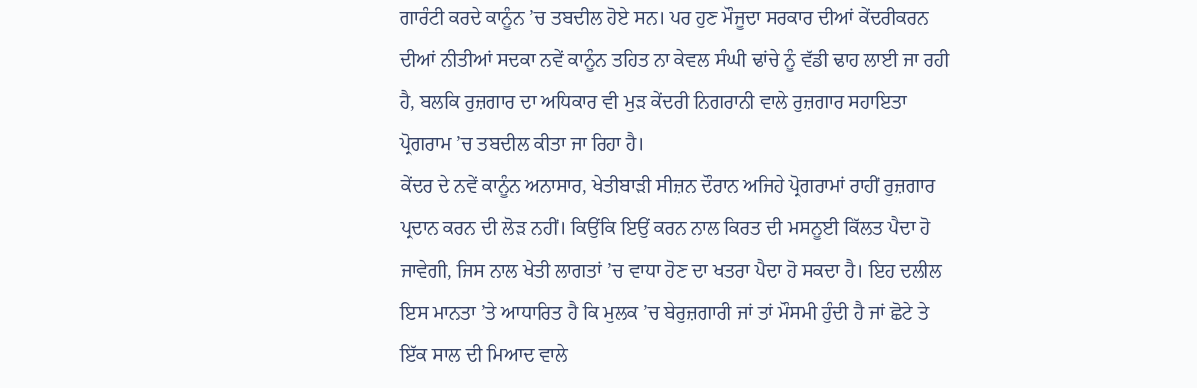ਗਾਰੰਟੀ ਕਰਦੇ ਕਾਨੂੰਨ ’ਚ ਤਬਦੀਲ ਹੋਏ ਸਨ। ਪਰ ਹੁਣ ਮੌਜੂਦਾ ਸਰਕਾਰ ਦੀਆਂ ਕੇਂਦਰੀਕਰਨ ਦੀਆਂ ਨੀਤੀਆਂ ਸਦਕਾ ਨਵੇਂ ਕਾਨੂੰਨ ਤਹਿਤ ਨਾ ਕੇਵਲ ਸੰਘੀ ਢਾਂਚੇ ਨੂੰ ਵੱਡੀ ਢਾਹ ਲਾਈ ਜਾ ਰਹੀ ਹੈ, ਬਲਕਿ ਰੁਜ਼ਗਾਰ ਦਾ ਅਧਿਕਾਰ ਵੀ ਮੁੜ ਕੇਂਦਰੀ ਨਿਗਰਾਨੀ ਵਾਲੇ ਰੁਜ਼ਗਾਰ ਸਹਾਇਤਾ ਪ੍ਰੋਗਰਾਮ ’ਚ ਤਬਦੀਲ ਕੀਤਾ ਜਾ ਰਿਹਾ ਹੈ।
ਕੇਂਦਰ ਦੇ ਨਵੇਂ ਕਾਨੂੰਨ ਅਨਾਸਾਰ, ਖੇਤੀਬਾੜੀ ਸੀਜ਼ਨ ਦੌਰਾਨ ਅਜਿਹੇ ਪ੍ਰੋਗਰਾਮਾਂ ਰਾਹੀਂ ਰੁਜ਼ਗਾਰ ਪ੍ਰਦਾਨ ਕਰਨ ਦੀ ਲੋੜ ਨਹੀਂ। ਕਿਉਂਕਿ ਇਉਂ ਕਰਨ ਨਾਲ ਕਿਰਤ ਦੀ ਮਸਨੂਈ ਕਿੱਲਤ ਪੈਦਾ ਹੋ ਜਾਵੇਗੀ, ਜਿਸ ਨਾਲ ਖੇਤੀ ਲਾਗਤਾਂ ’ਚ ਵਾਧਾ ਹੋਣ ਦਾ ਖਤਰਾ ਪੈਦਾ ਹੋ ਸਕਦਾ ਹੈ। ਇਹ ਦਲੀਲ ਇਸ ਮਾਨਤਾ ’ਤੇ ਆਧਾਰਿਤ ਹੈ ਕਿ ਮੁਲਕ ’ਚ ਬੇਰੁਜ਼ਗਾਰੀ ਜਾਂ ਤਾਂ ਮੌਸਮੀ ਹੁੰਦੀ ਹੈ ਜਾਂ ਛੋਟੇ ਤੇ ਇੱਕ ਸਾਲ ਦੀ ਮਿਆਦ ਵਾਲੇ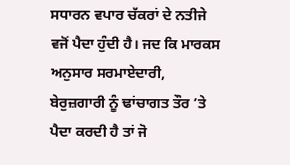ਸਧਾਰਨ ਵਪਾਰ ਚੱਕਰਾਂ ਦੇ ਨਤੀਜੇ ਵਜੋਂ ਪੈਦਾ ਹੁੰਦੀ ਹੈ। ਜਦ ਕਿ ਮਾਰਕਸ ਅਨੁਸਾਰ ਸਰਮਾਏਦਾਰੀ, ਬੇਰੁਜ਼ਗਾਰੀ ਨੂੰ ਢਾਂਚਾਗਤ ਤੌਰ ’ਤੇ ਪੈਦਾ ਕਰਦੀ ਹੈ ਤਾਂ ਜੋ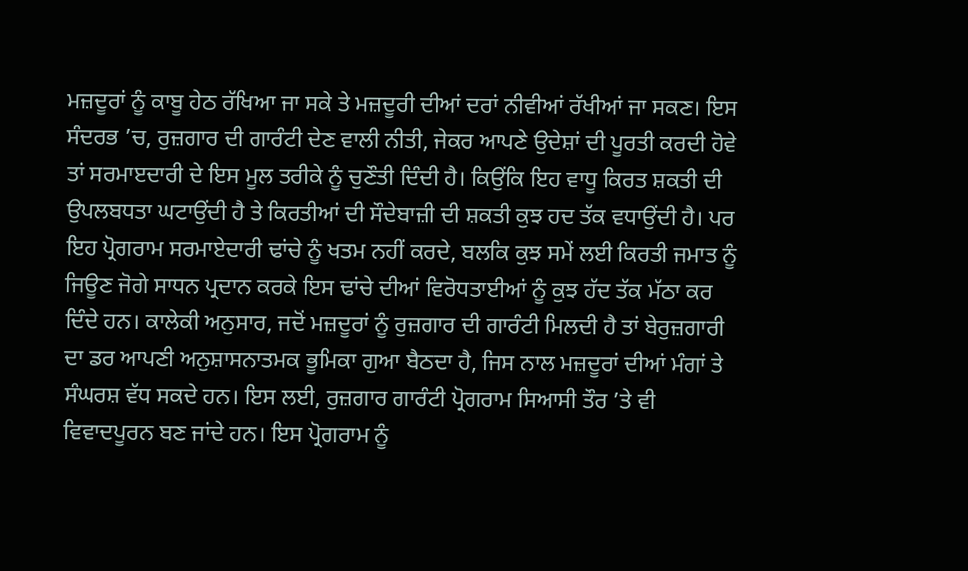ਮਜ਼ਦੂਰਾਂ ਨੂੰ ਕਾਬੂ ਹੇਠ ਰੱਖਿਆ ਜਾ ਸਕੇ ਤੇ ਮਜ਼ਦੂਰੀ ਦੀਆਂ ਦਰਾਂ ਨੀਵੀਆਂ ਰੱਖੀਆਂ ਜਾ ਸਕਣ। ਇਸ ਸੰਦਰਭ ’ਚ, ਰੁਜ਼ਗਾਰ ਦੀ ਗਾਰੰਟੀ ਦੇਣ ਵਾਲੀ ਨੀਤੀ, ਜੇਕਰ ਆਪਣੇ ਉਦੇਸ਼ਾਂ ਦੀ ਪੂਰਤੀ ਕਰਦੀ ਹੋਵੇ ਤਾਂ ਸਰਮਾੲਦਾਰੀ ਦੇ ਇਸ ਮੂਲ ਤਰੀਕੇ ਨੂੰ ਚੁਣੌਤੀ ਦਿੰਦੀ ਹੈ। ਕਿਉਂਕਿ ਇਹ ਵਾਧੂ ਕਿਰਤ ਸ਼ਕਤੀ ਦੀ ਉਪਲਬਧਤਾ ਘਟਾਉਂਦੀ ਹੈ ਤੇ ਕਿਰਤੀਆਂ ਦੀ ਸੌਦੇਬਾਜ਼ੀ ਦੀ ਸ਼ਕਤੀ ਕੁਝ ਹਦ ਤੱਕ ਵਧਾਉਂਦੀ ਹੈ। ਪਰ ਇਹ ਪ੍ਰੋਗਰਾਮ ਸਰਮਾਏਦਾਰੀ ਢਾਂਚੇ ਨੂੰ ਖਤਮ ਨਹੀਂ ਕਰਦੇ, ਬਲਕਿ ਕੁਝ ਸਮੇਂ ਲਈ ਕਿਰਤੀ ਜਮਾਤ ਨੂੰ ਜਿਊਣ ਜੋਗੇ ਸਾਧਨ ਪ੍ਰਦਾਨ ਕਰਕੇ ਇਸ ਢਾਂਚੇ ਦੀਆਂ ਵਿਰੋਧਤਾਈਆਂ ਨੂੰ ਕੁਝ ਹੱਦ ਤੱਕ ਮੱਠਾ ਕਰ ਦਿੰਦੇ ਹਨ। ਕਾਲੇਕੀ ਅਨੁਸਾਰ, ਜਦੋਂ ਮਜ਼ਦੂਰਾਂ ਨੂੰ ਰੁਜ਼ਗਾਰ ਦੀ ਗਾਰੰਟੀ ਮਿਲਦੀ ਹੈ ਤਾਂ ਬੇਰੁਜ਼ਗਾਰੀ ਦਾ ਡਰ ਆਪਣੀ ਅਨੁਸ਼ਾਸਨਾਤਮਕ ਭੂਮਿਕਾ ਗੁਆ ਬੈਠਦਾ ਹੈ, ਜਿਸ ਨਾਲ ਮਜ਼ਦੂਰਾਂ ਦੀਆਂ ਮੰਗਾਂ ਤੇ ਸੰਘਰਸ਼ ਵੱਧ ਸਕਦੇ ਹਨ। ਇਸ ਲਈ, ਰੁਜ਼ਗਾਰ ਗਾਰੰਟੀ ਪ੍ਰੋਗਰਾਮ ਸਿਆਸੀ ਤੌਰ ’ਤੇ ਵੀ ਵਿਵਾਦਪੂਰਨ ਬਣ ਜਾਂਦੇ ਹਨ। ਇਸ ਪ੍ਰੋਗਰਾਮ ਨੂੰ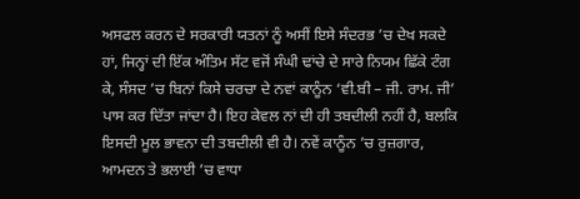ਅਸਫਲ ਕਰਨ ਦੇ ਸਰਕਾਰੀ ਯਤਨਾਂ ਨੂੰ ਅਸੀਂ ਇਸੇ ਸੰਦਰਭ ’ਚ ਦੇਖ ਸਕਦੇ ਹਾਂ, ਜਿਨ੍ਹਾਂ ਦੀ ਇੱਕ ਅੰਤਿਮ ਸੱਟ ਵਜੋਂ ਸੰਘੀ ਢਾਂਚੇ ਦੇ ਸਾਰੇ ਨਿਯਮ ਛਿੱਕੇ ਟੰਗ ਕੇ, ਸੰਸਦ ’ਚ ਬਿਨਾਂ ਕਿਸੇ ਚਰਚਾ ਦੇ ਨਵਾਂ ਕਾਨੂੰਨ ‘ਵੀ.ਬੀ – ਜੀ. ਰਾਮ. ਜੀ’ ਪਾਸ ਕਰ ਦਿੱਤਾ ਜਾਂਦਾ ਹੈ। ਇਹ ਕੇਵਲ ਨਾਂ ਦੀ ਹੀ ਤਬਦੀਲੀ ਨਹੀਂ ਹੈ, ਬਲਕਿ ਇਸਦੀ ਮੂਲ ਭਾਵਨਾ ਦੀ ਤਬਦੀਲੀ ਵੀ ਹੈ। ਨਵੇਂ ਕਾਨੂੰਨ ’ਚ ਰੁਜ਼ਗਾਰ, ਆਮਦਨ ਤੇ ਭਲਾਈ ’ਚ ਵਾਧਾ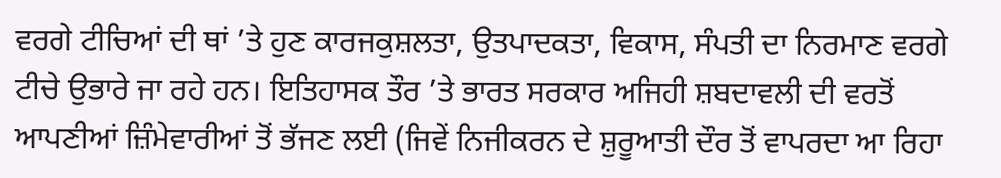ਵਰਗੇ ਟੀਚਿਆਂ ਦੀ ਥਾਂ ’ਤੇ ਹੁਣ ਕਾਰਜਕੁਸ਼ਲਤਾ, ਉਤਪਾਦਕਤਾ, ਵਿਕਾਸ, ਸੰਪਤੀ ਦਾ ਨਿਰਮਾਣ ਵਰਗੇ ਟੀਚੇ ਉਭਾਰੇ ਜਾ ਰਹੇ ਹਨ। ਇਤਿਹਾਸਕ ਤੌਰ ’ਤੇ ਭਾਰਤ ਸਰਕਾਰ ਅਜਿਹੀ ਸ਼ਬਦਾਵਲੀ ਦੀ ਵਰਤੋਂ ਆਪਣੀਆਂ ਜ਼ਿੰਮੇਵਾਰੀਆਂ ਤੋਂ ਭੱਜਣ ਲਈ (ਜਿਵੇਂ ਨਿਜੀਕਰਨ ਦੇ ਸ਼ੁਰੂਆਤੀ ਦੌਰ ਤੋਂ ਵਾਪਰਦਾ ਆ ਰਿਹਾ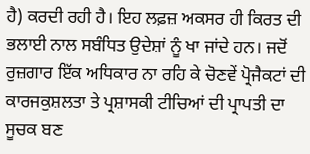ਹੈ) ਕਰਦੀ ਰਹੀ ਹੈ। ਇਹ ਲਫ਼ਜ਼ ਅਕਸਰ ਹੀ ਕਿਰਤ ਦੀ ਭਲਾਈ ਨਾਲ ਸਬੰਧਿਤ ਉਦੇਸ਼ਾਂ ਨੂੰ ਖਾ ਜਾਂਦੇ ਹਨ। ਜਦੋਂ ਰੁਜ਼ਗਾਰ ਇੱਕ ਅਧਿਕਾਰ ਨਾ ਰਹਿ ਕੇ ਚੋਣਵੇਂ ਪ੍ਰੋਜੈਕਟਾਂ ਦੀ ਕਾਰਜਕੁਸ਼ਲਤਾ ਤੇ ਪ੍ਰਸ਼ਾਸਕੀ ਟੀਚਿਆਂ ਦੀ ਪ੍ਰਾਪਤੀ ਦਾ ਸੂਚਕ ਬਣ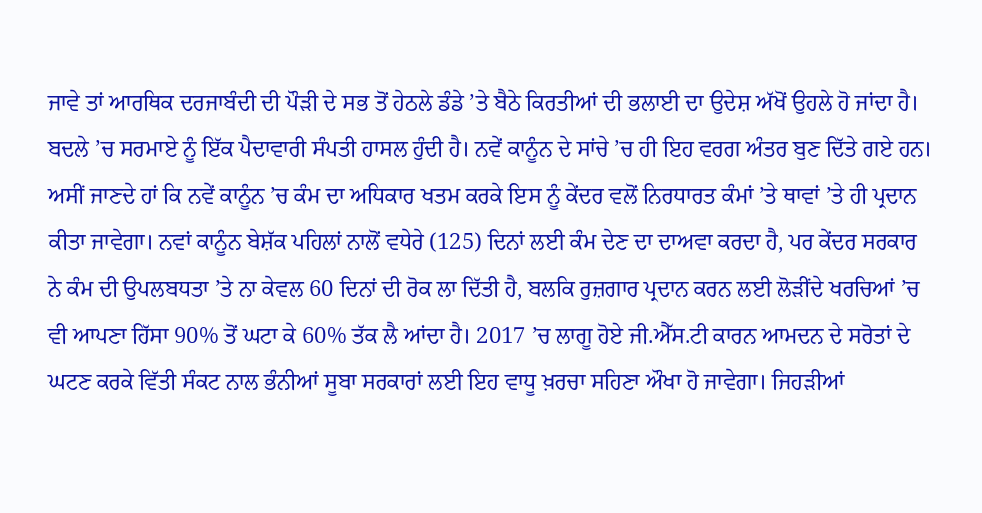ਜਾਵੇ ਤਾਂ ਆਰਥਿਕ ਦਰਜਾਬੰਦੀ ਦੀ ਪੌੜੀ ਦੇ ਸਭ ਤੋਂ ਹੇਠਲੇ ਡੰਡੇ ’ਤੇ ਬੈਠੇ ਕਿਰਤੀਆਂ ਦੀ ਭਲਾਈ ਦਾ ਉਦੇਸ਼ ਅੱਖੋਂ ਉਹਲੇ ਹੋ ਜਾਂਦਾ ਹੈ। ਬਦਲੇ ’ਚ ਸਰਮਾਏ ਨੂੰ ਇੱਕ ਪੈਦਾਵਾਰੀ ਸੰਪਤੀ ਹਾਸਲ ਹੁੰਦੀ ਹੈ। ਨਵੇਂ ਕਾਨੂੰਨ ਦੇ ਸਾਂਚੇ ’ਚ ਹੀ ਇਹ ਵਰਗ ਅੰਤਰ ਬੁਣ ਦਿੱਤੇ ਗਏ ਹਨ। ਅਸੀਂ ਜਾਣਦੇ ਹਾਂ ਕਿ ਨਵੇਂ ਕਾਨੂੰਨ ’ਚ ਕੰਮ ਦਾ ਅਧਿਕਾਰ ਖਤਮ ਕਰਕੇ ਇਸ ਨੂੰ ਕੇਂਦਰ ਵਲੋਂ ਨਿਰਧਾਰਤ ਕੰਮਾਂ ’ਤੇ ਥਾਵਾਂ ’ਤੇ ਹੀ ਪ੍ਰਦਾਨ ਕੀਤਾ ਜਾਵੇਗਾ। ਨਵਾਂ ਕਾਨੂੰਨ ਬੇਸ਼ੱਕ ਪਹਿਲਾਂ ਨਾਲੋਂ ਵਧੇਰੇ (125) ਦਿਨਾਂ ਲਈ ਕੰਮ ਦੇਣ ਦਾ ਦਾਅਵਾ ਕਰਦਾ ਹੈ, ਪਰ ਕੇਂਦਰ ਸਰਕਾਰ ਨੇ ਕੰਮ ਦੀ ਉਪਲਬਧਤਾ ’ਤੇ ਨਾ ਕੇਵਲ 60 ਦਿਨਾਂ ਦੀ ਰੋਕ ਲਾ ਦਿੱਤੀ ਹੈ, ਬਲਕਿ ਰੁਜ਼ਗਾਰ ਪ੍ਰਦਾਨ ਕਰਨ ਲਈ ਲੋੜੀਂਦੇ ਖਰਚਿਆਂ ’ਚ ਵੀ ਆਪਣਾ ਹਿੱਸਾ 90% ਤੋਂ ਘਟਾ ਕੇ 60% ਤੱਕ ਲੈ ਆਂਦਾ ਹੈ। 2017 ’ਚ ਲਾਗੂ ਹੋਏ ਜੀ.ਐੱਸ.ਟੀ ਕਾਰਨ ਆਮਦਨ ਦੇ ਸਰੋਤਾਂ ਦੇ ਘਟਣ ਕਰਕੇ ਵਿੱਤੀ ਸੰਕਟ ਨਾਲ ਭੰਨੀਆਂ ਸੂਬਾ ਸਰਕਾਰਾਂ ਲਈ ਇਹ ਵਾਧੂ ਖ਼ਰਚਾ ਸਹਿਣਾ ਔਖਾ ਹੋ ਜਾਵੇਗਾ। ਜਿਹੜੀਆਂ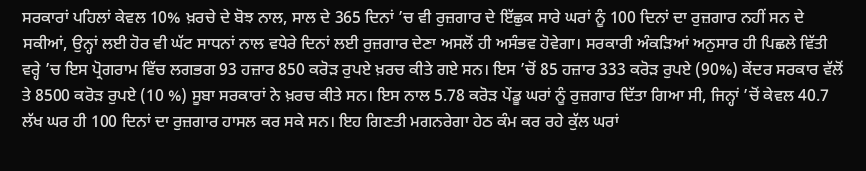ਸਰਕਾਰਾਂ ਪਹਿਲਾਂ ਕੇਵਲ 10% ਖ਼ਰਚੇ ਦੇ ਬੋਝ ਨਾਲ, ਸਾਲ ਦੇ 365 ਦਿਨਾਂ ’ਚ ਵੀ ਰੁਜ਼ਗਾਰ ਦੇ ਇੱਛੁਕ ਸਾਰੇ ਘਰਾਂ ਨੂੰ 100 ਦਿਨਾਂ ਦਾ ਰੁਜ਼ਗਾਰ ਨਹੀਂ ਸਨ ਦੇ ਸਕੀਆਂ, ਉਨ੍ਹਾਂ ਲਈ ਹੋਰ ਵੀ ਘੱਟ ਸਾਧਨਾਂ ਨਾਲ ਵਧੇਰੇ ਦਿਨਾਂ ਲਈ ਰੁਜ਼ਗਾਰ ਦੇਣਾ ਅਸਲੋਂ ਹੀ ਅਸੰਭਵ ਹੋਵੇਗਾ। ਸਰਕਾਰੀ ਅੰਕੜਿਆਂ ਅਨੁਸਾਰ ਹੀ ਪਿਛਲੇ ਵਿੱਤੀ ਵਰ੍ਹੇ ’ਚ ਇਸ ਪ੍ਰੋਗਰਾਮ ਵਿੱਚ ਲਗਭਗ 93 ਹਜ਼ਾਰ 850 ਕਰੋੜ ਰੁਪਏ ਖ਼ਰਚ ਕੀਤੇ ਗਏ ਸਨ। ਇਸ ’ਚੋਂ 85 ਹਜ਼ਾਰ 333 ਕਰੋੜ ਰੁਪਏ (90%) ਕੇਂਦਰ ਸਰਕਾਰ ਵੱਲੋਂ ਤੇ 8500 ਕਰੋੜ ਰੁਪਏ (10 %) ਸੂਬਾ ਸਰਕਾਰਾਂ ਨੇ ਖ਼ਰਚ ਕੀਤੇ ਸਨ। ਇਸ ਨਾਲ 5.78 ਕਰੋੜ ਪੇਂਡੂ ਘਰਾਂ ਨੂੰ ਰੁਜ਼ਗਾਰ ਦਿੱਤਾ ਗਿਆ ਸੀ, ਜਿਨ੍ਹਾਂ ’ਚੋਂ ਕੇਵਲ 40.7 ਲੱਖ ਘਰ ਹੀ 100 ਦਿਨਾਂ ਦਾ ਰੁਜ਼ਗਾਰ ਹਾਸਲ ਕਰ ਸਕੇ ਸਨ। ਇਹ ਗਿਣਤੀ ਮਗਨਰੇਗਾ ਹੇਠ ਕੰਮ ਕਰ ਰਹੇ ਕੁੱਲ ਘਰਾਂ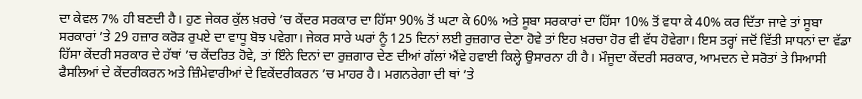ਦਾ ਕੇਵਲ 7% ਹੀ ਬਣਦੀ ਹੈ। ਹੁਣ ਜੇਕਰ ਕੁੱਲ ਖ਼ਰਚੇ ’ਚ ਕੇਂਦਰ ਸਰਕਾਰ ਦਾ ਹਿੱਸਾ 90% ਤੋਂ ਘਟਾ ਕੇ 60% ਅਤੇ ਸੂਬਾ ਸਰਕਾਰਾਂ ਦਾ ਹਿੱਸਾ 10% ਤੋਂ ਵਧਾ ਕੇ 40% ਕਰ ਦਿੱਤਾ ਜਾਵੇ ਤਾਂ ਸੂਬਾ ਸਰਕਾਰਾਂ ’ਤੇ 29 ਹਜ਼ਾਰ ਕਰੋੜ ਰੁਪਏ ਦਾ ਵਾਧੂ ਬੋਝ ਪਵੇਗਾ। ਜੇਕਰ ਸਾਰੇ ਘਰਾਂ ਨੂੰ 125 ਦਿਨਾਂ ਲਈ ਰੁਜ਼ਗਾਰ ਦੇਣਾ ਹੋਵੇ ਤਾਂ ਇਹ ਖ਼ਰਚਾ ਹੋਰ ਵੀ ਵੱਧ ਹੋਵੇਗਾ। ਇਸ ਤਰ੍ਹਾਂ ਜਦੋਂ ਵਿੱਤੀ ਸਾਧਨਾਂ ਦਾ ਵੱਡਾ ਹਿੱਸਾ ਕੇਂਦਰੀ ਸਰਕਾਰ ਦੇ ਹੱਥਾਂ ’ਚ ਕੇਂਦਰਿਤ ਹੋਵੇ, ਤਾਂ ਇੰਨੇ ਦਿਨਾਂ ਦਾ ਰੁਜ਼ਗਾਰ ਦੇਣ ਦੀਆਂ ਗੱਲਾਂ ਐਂਵੇ ਹਵਾਈ ਕਿਲ੍ਹੇ ਉਸਾਰਨਾ ਹੀ ਹੈ। ਮੌਜੂਦਾ ਕੇਂਦਰੀ ਸਰਕਾਰ, ਆਮਦਨ ਦੇ ਸਰੋਤਾਂ ਤੇ ਸਿਆਸੀ ਫੈਸਲਿਆਂ ਦੇ ਕੇਂਦਰੀਕਰਨ ਅਤੇ ਜ਼ਿੰਮੇਵਾਰੀਆਂ ਦੇ ਵਿਕੇਂਦਰੀਕਰਨ ’ਚ ਮਾਹਰ ਹੈ। ਮਗਨਰੇਗਾ ਦੀ ਥਾਂ ’ਤੇ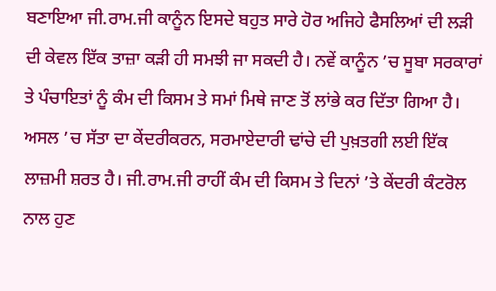ਬਣਾਇਆ ਜੀ.ਰਾਮ.ਜੀ ਕਾਨੂੰਨ ਇਸਦੇ ਬਹੁਤ ਸਾਰੇ ਹੋਰ ਅਜਿਹੇ ਫੈਸਲਿਆਂ ਦੀ ਲੜੀ ਦੀ ਕੇਵਲ ਇੱਕ ਤਾਜ਼ਾ ਕੜੀ ਹੀ ਸਮਝੀ ਜਾ ਸਕਦੀ ਹੈ। ਨਵੇਂ ਕਾਨੂੰਨ ’ਚ ਸੂਬਾ ਸਰਕਾਰਾਂ ਤੇ ਪੰਚਾਇਤਾਂ ਨੂੰ ਕੰਮ ਦੀ ਕਿਸਮ ਤੇ ਸਮਾਂ ਮਿਥੇ ਜਾਣ ਤੋਂ ਲਾਂਭੇ ਕਰ ਦਿੱਤਾ ਗਿਆ ਹੈ। ਅਸਲ ’ਚ ਸੱਤਾ ਦਾ ਕੇਂਦਰੀਕਰਨ, ਸਰਮਾਏਦਾਰੀ ਢਾਂਚੇ ਦੀ ਪੁਖ਼ਤਗੀ ਲਈ ਇੱਕ ਲਾਜ਼ਮੀ ਸ਼ਰਤ ਹੈ। ਜੀ.ਰਾਮ.ਜੀ ਰਾਹੀਂ ਕੰਮ ਦੀ ਕਿਸਮ ਤੇ ਦਿਨਾਂ ’ਤੇ ਕੇਂਦਰੀ ਕੰਟਰੋਲ ਨਾਲ ਹੁਣ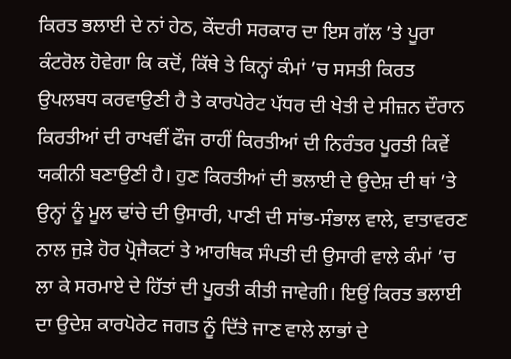ਕਿਰਤ ਭਲਾਈ ਦੇ ਨਾਂ ਹੇਠ, ਕੇਂਦਰੀ ਸਰਕਾਰ ਦਾ ਇਸ ਗੱਲ ’ਤੇ ਪੂਰਾ ਕੰਟਰੋਲ ਹੋਵੇਗਾ ਕਿ ਕਦੋਂ, ਕਿੱਥੇ ਤੇ ਕਿਨ੍ਹਾਂ ਕੰਮਾਂ ’ਚ ਸਸਤੀ ਕਿਰਤ ਉਪਲਬਧ ਕਰਵਾਉਣੀ ਹੈ ਤੇ ਕਾਰਪੋਰੇਟ ਪੱਧਰ ਦੀ ਖੇਤੀ ਦੇ ਸੀਜ਼ਨ ਦੌਰਾਨ ਕਿਰਤੀਆਂ ਦੀ ਰਾਖਵੀਂ ਫੌਜ ਰਾਹੀਂ ਕਿਰਤੀਆਂ ਦੀ ਨਿਰੰਤਰ ਪੂਰਤੀ ਕਿਵੇਂ ਯਕੀਨੀ ਬਣਾਉਣੀ ਹੈ। ਹੁਣ ਕਿਰਤੀਆਂ ਦੀ ਭਲਾਈ ਦੇ ਉਦੇਸ਼ ਦੀ ਥਾਂ ’ਤੇ ਉਨ੍ਹਾਂ ਨੂੰ ਮੂਲ ਢਾਂਚੇ ਦੀ ਉਸਾਰੀ, ਪਾਣੀ ਦੀ ਸਾਂਭ-ਸੰਭਾਲ ਵਾਲੇ, ਵਾਤਾਵਰਣ ਨਾਲ ਜੁੜੇ ਹੋਰ ਪ੍ਰੋਜੈਕਟਾਂ ਤੇ ਆਰਥਿਕ ਸੰਪਤੀ ਦੀ ਉਸਾਰੀ ਵਾਲੇ ਕੰਮਾਂ ’ਚ ਲਾ ਕੇ ਸਰਮਾਏ ਦੇ ਹਿੱਤਾਂ ਦੀ ਪੂਰਤੀ ਕੀਤੀ ਜਾਵੇਗੀ। ਇਉਂ ਕਿਰਤ ਭਲਾਈ ਦਾ ਉਦੇਸ਼ ਕਾਰਪੋਰੇਟ ਜਗਤ ਨੂੰ ਦਿੱਤੇ ਜਾਣ ਵਾਲੇ ਲਾਭਾਂ ਦੇ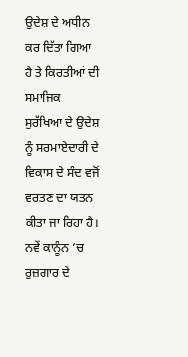ਉਦੇਸ਼ ਦੇ ਅਧੀਨ ਕਰ ਦਿੱਤਾ ਗਿਆ ਹੈ ਤੇ ਕਿਰਤੀਆਂ ਦੀ ਸਮਾਜਿਕ ਸੁਰੱਖਿਆ ਦੇ ਉਦੇਸ਼ ਨੂੰ ਸਰਮਾਏਦਾਰੀ ਦੇ ਵਿਕਾਸ ਦੇ ਸੰਦ ਵਜੋਂ ਵਰਤਣ ਦਾ ਯਤਨ ਕੀਤਾ ਜਾ ਰਿਹਾ ਹੈ। ਨਵੇਂ ਕਾਨੂੰਨ ’ਚ ਰੁਜ਼ਗਾਰ ਦੇ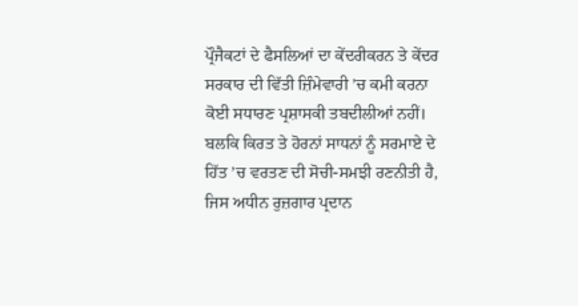ਪ੍ਰੌਜੈਕਟਾਂ ਦੇ ਫੈਸਲਿਆਂ ਦਾ ਕੇਂਦਰੀਕਰਨ ਤੇ ਕੇਂਦਰ ਸਰਕਾਰ ਦੀ ਵਿੱਤੀ ਜ਼ਿੰਮੇਵਾਰੀ ’ਚ ਕਮੀ ਕਰਨਾ ਕੋਈ ਸਧਾਰਣ ਪ੍ਰਸ਼ਾਸਕੀ ਤਬਦੀਲੀਆਂ ਨਹੀਂ। ਬਲਕਿ ਕਿਰਤ ਤੇ ਹੋਰਨਾਂ ਸਾਧਨਾਂ ਨੂੰ ਸਰਮਾਏ ਦੇ ਹਿੱਤ ’ਚ ਵਰਤਣ ਦੀ ਸੋਚੀ-ਸਮਝੀ ਰਣਨੀਤੀ ਹੈ, ਜਿਸ ਅਧੀਨ ਰੁਜ਼ਗਾਰ ਪ੍ਰਦਾਨ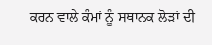ਕਰਨ ਵਾਲੇ ਕੰਮਾਂ ਨੂੰ ਸਥਾਨਕ ਲੋੜਾਂ ਦੀ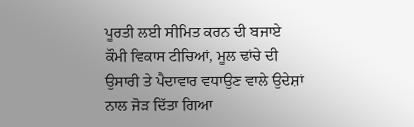ਪੂਰਤੀ ਲਈ ਸੀਮਿਤ ਕਰਨ ਦੀ ਬਜਾਏ ਕੌਮੀ ਵਿਕਾਸ ਟੀਚਿਆਂ, ਮੂਲ ਢਾਂਚੇ ਦੀ ਉਸਾਰੀ ਤੇ ਪੈਦਾਵਾਰ ਵਧਾਉਣ ਵਾਲੇ ਉਦੇਸ਼ਾਂ ਨਾਲ ਜੋੜ ਦਿੱਤਾ ਗਿਆ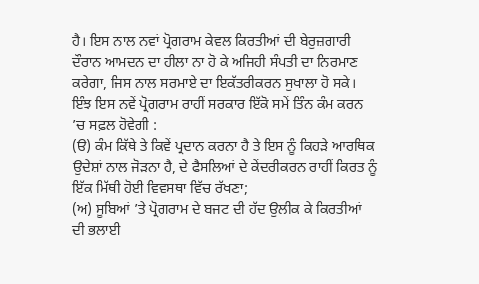ਹੈ। ਇਸ ਨਾਲ ਨਵਾਂ ਪ੍ਰੋਗਰਾਮ ਕੇਵਲ ਕਿਰਤੀਆਂ ਦੀ ਬੇਰੁਜ਼ਗਾਰੀ ਦੌਰਾਨ ਆਮਦਨ ਦਾ ਹੀਲਾ ਨਾ ਹੋ ਕੇ ਅਜਿਹੀ ਸੰਪਤੀ ਦਾ ਨਿਰਮਾਣ ਕਰੇਗਾ, ਜਿਸ ਨਾਲ ਸਰਮਾਏ ਦਾ ਇਕੱਤਰੀਕਰਨ ਸੁਖਾਲਾ ਹੋ ਸਕੇ। ਇੰਝ ਇਸ ਨਵੇਂ ਪ੍ਰੋਗਰਾਮ ਰਾਹੀਂ ਸਰਕਾਰ ਇੱਕੋ ਸਮੇਂ ਤਿੰਨ ਕੰਮ ਕਰਨ ’ਚ ਸਫ਼ਲ ਹੋਵੇਗੀ :
(ੳ) ਕੰਮ ਕਿੱਥੇ ਤੇ ਕਿਵੇਂ ਪ੍ਰਦਾਨ ਕਰਨਾ ਹੈ ਤੇ ਇਸ ਨੂੰ ਕਿਹੜੇ ਆਰਥਿਕ ਉਦੇਸ਼ਾਂ ਨਾਲ ਜੋੜਨਾ ਹੈ, ਦੇ ਫੈਸਲਿਆਂ ਦੇ ਕੇਂਦਰੀਕਰਨ ਰਾਹੀਂ ਕਿਰਤ ਨੂੰ ਇੱਕ ਮਿੱਥੀ ਹੋਈ ਵਿਵਸਥਾ ਵਿੱਚ ਰੱਖਣਾ;
(ਅ) ਸੂਬਿਆਂ ’ਤੇ ਪ੍ਰੋਗਰਾਮ ਦੇ ਬਜਟ ਦੀ ਹੱਦ ਉਲੀਕ ਕੇ ਕਿਰਤੀਆਂ ਦੀ ਭਲਾਈ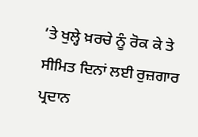’ਤੇ ਖੁਲ੍ਹੇ ਖ਼ਰਚੇ ਨੂੰ ਰੋਕ ਕੇ ਤੇ ਸੀਮਿਤ ਦਿਨਾਂ ਲਈ ਰੁਜ਼ਗਾਰ ਪ੍ਰਦਾਨ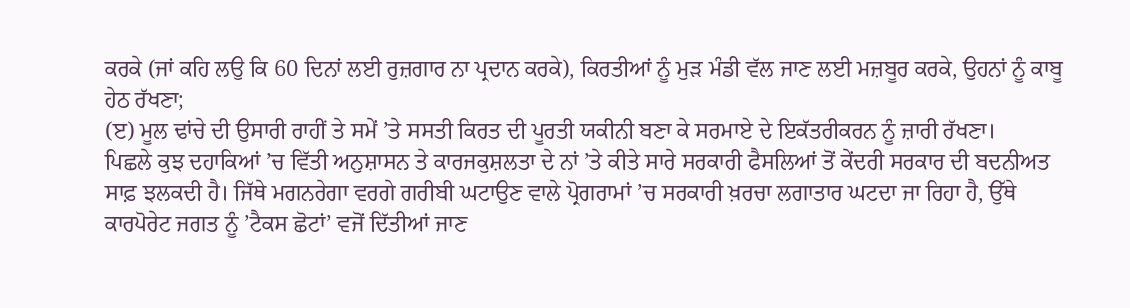ਕਰਕੇ (ਜਾਂ ਕਹਿ ਲਉ ਕਿ 60 ਦਿਨਾਂ ਲਈ ਰੁਜ਼ਗਾਰ ਨਾ ਪ੍ਰਦਾਨ ਕਰਕੇ), ਕਿਰਤੀਆਂ ਨੂੰ ਮੁੜ ਮੰਡੀ ਵੱਲ ਜਾਣ ਲਈ ਮਜ਼ਬੂਰ ਕਰਕੇ, ਉਹਨਾਂ ਨੂੰ ਕਾਬੂ ਹੇਠ ਰੱਖਣਾ;
(ੲ) ਮੂਲ ਢਾਂਚੇ ਦੀ ਉਸਾਰੀ ਰਾਹੀਂ ਤੇ ਸਮੇਂ ’ਤੇ ਸਸਤੀ ਕਿਰਤ ਦੀ ਪੂਰਤੀ ਯਕੀਨੀ ਬਣਾ ਕੇ ਸਰਮਾਏ ਦੇ ਇਕੱਤਰੀਕਰਨ ਨੂੰ ਜ਼ਾਰੀ ਰੱਖਣਾ।
ਪਿਛਲੇ ਕੁਝ ਦਹਾਕਿਆਂ ’ਚ ਵਿੱਤੀ ਅਨੁਸ਼ਾਸਨ ਤੇ ਕਾਰਜਕੁਸ਼ਲਤਾ ਦੇ ਨਾਂ ’ਤੇ ਕੀਤੇ ਸਾਰੇ ਸਰਕਾਰੀ ਫੈਸਲਿਆਂ ਤੋਂ ਕੇਂਦਰੀ ਸਰਕਾਰ ਦੀ ਬਦਨੀਅਤ ਸਾਫ਼ ਝਲਕਦੀ ਹੈ। ਜਿੱਥੇ ਮਗਨਰੇਗਾ ਵਰਗੇ ਗਰੀਬੀ ਘਟਾਉਣ ਵਾਲੇ ਪ੍ਰੋਗਰਾਮਾਂ ’ਚ ਸਰਕਾਰੀ ਖ਼ਰਚਾ ਲਗਾਤਾਰ ਘਟਦਾ ਜਾ ਰਿਹਾ ਹੈ, ਉੱਥੇ ਕਾਰਪੋਰੇਟ ਜਗਤ ਨੂੰ ’ਟੈਕਸ ਛੋਟਾਂ’ ਵਜੋਂ ਦਿੱਤੀਆਂ ਜਾਣ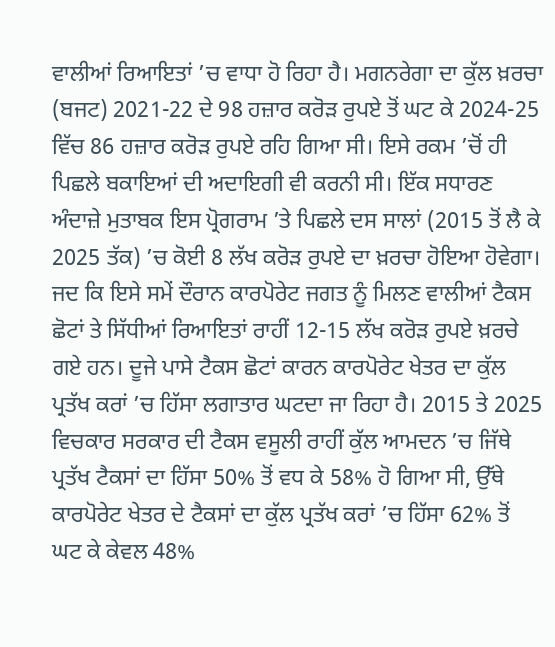ਵਾਲੀਆਂ ਰਿਆਇਤਾਂ ’ਚ ਵਾਧਾ ਹੋ ਰਿਹਾ ਹੈ। ਮਗਨਰੇਗਾ ਦਾ ਕੁੱਲ ਖ਼ਰਚਾ (ਬਜਟ) 2021-22 ਦੇ 98 ਹਜ਼ਾਰ ਕਰੋੜ ਰੁਪਏ ਤੋਂ ਘਟ ਕੇ 2024-25 ਵਿੱਚ 86 ਹਜ਼ਾਰ ਕਰੋੜ ਰੁਪਏ ਰਹਿ ਗਿਆ ਸੀ। ਇਸੇ ਰਕਮ ’ਚੋਂ ਹੀ ਪਿਛਲੇ ਬਕਾਇਆਂ ਦੀ ਅਦਾਇਗੀ ਵੀ ਕਰਨੀ ਸੀ। ਇੱਕ ਸਧਾਰਣ ਅੰਦਾਜ਼ੇ ਮੁਤਾਬਕ ਇਸ ਪ੍ਰੋਗਰਾਮ ’ਤੇ ਪਿਛਲੇ ਦਸ ਸਾਲਾਂ (2015 ਤੋਂ ਲੈ ਕੇ 2025 ਤੱਕ) ’ਚ ਕੋਈ 8 ਲੱਖ ਕਰੋੜ ਰੁਪਏ ਦਾ ਖ਼ਰਚਾ ਹੋਇਆ ਹੋਵੇਗਾ। ਜਦ ਕਿ ਇਸੇ ਸਮੇਂ ਦੌਰਾਨ ਕਾਰਪੋਰੇਟ ਜਗਤ ਨੂੰ ਮਿਲਣ ਵਾਲੀਆਂ ਟੈਕਸ ਛੋਟਾਂ ਤੇ ਸਿੱਧੀਆਂ ਰਿਆਇਤਾਂ ਰਾਹੀਂ 12-15 ਲੱਖ ਕਰੋੜ ਰੁਪਏ ਖ਼ਰਚੇ ਗਏ ਹਨ। ਦੂਜੇ ਪਾਸੇ ਟੈਕਸ ਛੋਟਾਂ ਕਾਰਨ ਕਾਰਪੋਰੇਟ ਖੇਤਰ ਦਾ ਕੁੱਲ ਪ੍ਰਤੱਖ ਕਰਾਂ ’ਚ ਹਿੱਸਾ ਲਗਾਤਾਰ ਘਟਦਾ ਜਾ ਰਿਹਾ ਹੈ। 2015 ਤੇ 2025 ਵਿਚਕਾਰ ਸਰਕਾਰ ਦੀ ਟੈਕਸ ਵਸੂਲੀ ਰਾਹੀਂ ਕੁੱਲ ਆਮਦਨ ’ਚ ਜਿੱਥੇ ਪ੍ਰਤੱਖ ਟੈਕਸਾਂ ਦਾ ਹਿੱਸਾ 50% ਤੋਂ ਵਧ ਕੇ 58% ਹੋ ਗਿਆ ਸੀ, ਉੱਥੇ ਕਾਰਪੋਰੇਟ ਖੇਤਰ ਦੇ ਟੈਕਸਾਂ ਦਾ ਕੁੱਲ ਪ੍ਰਤੱਖ ਕਰਾਂ ’ਚ ਹਿੱਸਾ 62% ਤੋਂ ਘਟ ਕੇ ਕੇਵਲ 48%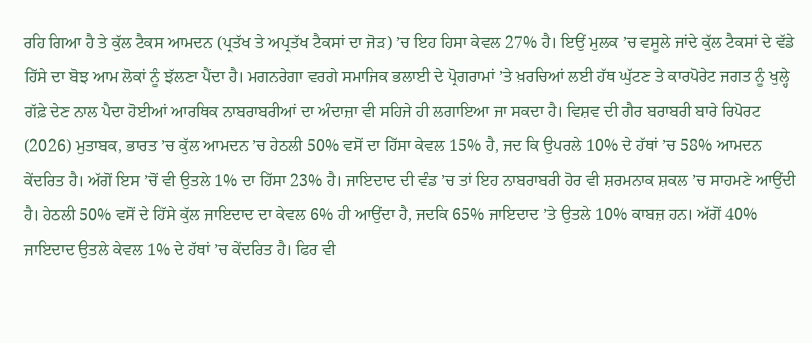ਰਹਿ ਗਿਆ ਹੈ ਤੇ ਕੁੱਲ ਟੈਕਸ ਆਮਦਨ (ਪ੍ਰਤੱਖ ਤੇ ਅਪ੍ਰਤੱਖ ਟੈਕਸਾਂ ਦਾ ਜੋੜ) ’ਚ ਇਹ ਹਿਸਾ ਕੇਵਲ 27% ਹੈ। ਇਉਂ ਮੁਲਕ ’ਚ ਵਸੂਲੇ ਜਾਂਦੇ ਕੁੱਲ ਟੈਕਸਾਂ ਦੇ ਵੱਡੇ ਹਿੱਸੇ ਦਾ ਬੋਝ ਆਮ ਲੋਕਾਂ ਨੂੰ ਝੱਲਣਾ ਪੈਂਦਾ ਹੈ। ਮਗਨਰੇਗਾ ਵਰਗੇ ਸਮਾਜਿਕ ਭਲਾਈ ਦੇ ਪ੍ਰੋਗਰਾਮਾਂ ’ਤੇ ਖ਼ਰਚਿਆਂ ਲਈ ਹੱਥ ਘੁੱਟਣ ਤੇ ਕਾਰਪੋਰੇਟ ਜਗਤ ਨੂੰ ਖੁਲ੍ਹੇ ਗੱਫ਼ੇ ਦੇਣ ਨਾਲ ਪੈਦਾ ਹੋਈਆਂ ਆਰਥਿਕ ਨਾਬਰਾਬਰੀਆਂ ਦਾ ਅੰਦਾਜ਼ਾ ਵੀ ਸਹਿਜੇ ਹੀ ਲਗਾਇਆ ਜਾ ਸਕਦਾ ਹੈ। ਵਿਸ਼ਵ ਦੀ ਗੈਰ ਬਰਾਬਰੀ ਬਾਰੇ ਰਿਪੋਰਟ (2026) ਮੁਤਾਬਕ, ਭਾਰਤ ’ਚ ਕੁੱਲ ਆਮਦਨ ’ਚ ਹੇਠਲੀ 50% ਵਸੋਂ ਦਾ ਹਿੱਸਾ ਕੇਵਲ 15% ਹੈ, ਜਦ ਕਿ ਉਪਰਲੇ 10% ਦੇ ਹੱਥਾਂ ’ਚ 58% ਆਮਦਨ ਕੇਂਦਰਿਤ ਹੈ। ਅੱਗੋਂ ਇਸ ’ਚੋਂ ਵੀ ਉਤਲੇ 1% ਦਾ ਹਿੱਸਾ 23% ਹੈ। ਜਾਇਦਾਦ ਦੀ ਵੰਡ ’ਚ ਤਾਂ ਇਹ ਨਾਬਰਾਬਰੀ ਹੋਰ ਵੀ ਸ਼ਰਮਨਾਕ ਸ਼ਕਲ ’ਚ ਸਾਹਮਣੇ ਆਉਂਦੀ ਹੈ। ਹੇਠਲੀ 50% ਵਸੋਂ ਦੇ ਹਿੱਸੇ ਕੁੱਲ ਜਾਇਦਾਦ ਦਾ ਕੇਵਲ 6% ਹੀ ਆਉਂਦਾ ਹੈ, ਜਦਕਿ 65% ਜਾਇਦਾਦ ’ਤੇ ਉਤਲੇ 10% ਕਾਬਜ਼ ਹਨ। ਅੱਗੋਂ 40% ਜਾਇਦਾਦ ਉਤਲੇ ਕੇਵਲ 1% ਦੇ ਹੱਥਾਂ ’ਚ ਕੇਂਦਰਿਤ ਹੈ। ਫਿਰ ਵੀ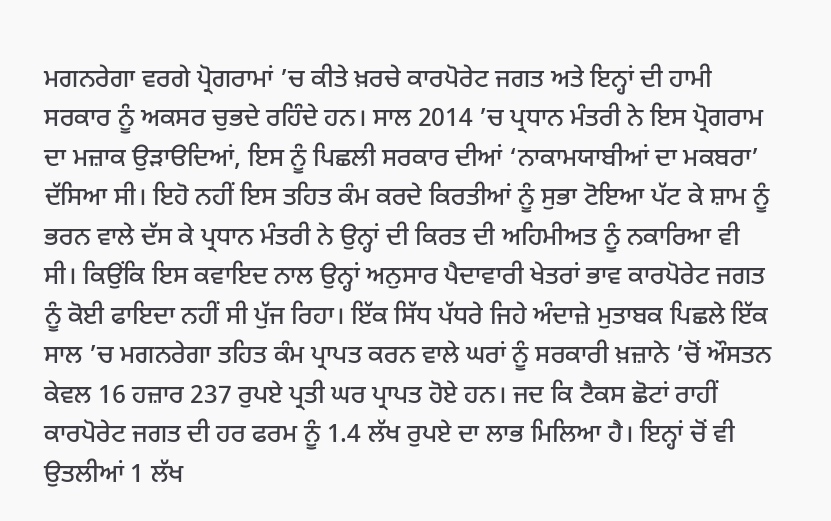ਮਗਨਰੇਗਾ ਵਰਗੇ ਪ੍ਰੋਗਰਾਮਾਂ ’ਚ ਕੀਤੇ ਖ਼ਰਚੇ ਕਾਰਪੋਰੇਟ ਜਗਤ ਅਤੇ ਇਨ੍ਹਾਂ ਦੀ ਹਾਮੀ ਸਰਕਾਰ ਨੂੰ ਅਕਸਰ ਚੁਭਦੇ ਰਹਿੰਦੇ ਹਨ। ਸਾਲ 2014 ’ਚ ਪ੍ਰਧਾਨ ਮੰਤਰੀ ਨੇ ਇਸ ਪ੍ਰੋਗਰਾਮ ਦਾ ਮਜ਼ਾਕ ਉੜਾੳਦਿਆਂ, ਇਸ ਨੂੰ ਪਿਛਲੀ ਸਰਕਾਰ ਦੀਆਂ ‘ਨਾਕਾਮਯਾਬੀਆਂ ਦਾ ਮਕਬਰਾ’ ਦੱਸਿਆ ਸੀ। ਇਹੋ ਨਹੀਂ ਇਸ ਤਹਿਤ ਕੰਮ ਕਰਦੇ ਕਿਰਤੀਆਂ ਨੂੰ ਸੁਭਾ ਟੋਇਆ ਪੱਟ ਕੇ ਸ਼ਾਮ ਨੂੰ ਭਰਨ ਵਾਲੇ ਦੱਸ ਕੇ ਪ੍ਰਧਾਨ ਮੰਤਰੀ ਨੇ ਉਨ੍ਹਾਂ ਦੀ ਕਿਰਤ ਦੀ ਅਹਿਮੀਅਤ ਨੂੰ ਨਕਾਰਿਆ ਵੀ ਸੀ। ਕਿਉਂਕਿ ਇਸ ਕਵਾਇਦ ਨਾਲ ਉਨ੍ਹਾਂ ਅਨੁਸਾਰ ਪੈਦਾਵਾਰੀ ਖੇਤਰਾਂ ਭਾਵ ਕਾਰਪੋਰੇਟ ਜਗਤ ਨੂੰ ਕੋਈ ਫਾਇਦਾ ਨਹੀਂ ਸੀ ਪੁੱਜ ਰਿਹਾ। ਇੱਕ ਸਿੱਧ ਪੱਧਰੇ ਜਿਹੇ ਅੰਦਾਜ਼ੇ ਮੁਤਾਬਕ ਪਿਛਲੇ ਇੱਕ ਸਾਲ ’ਚ ਮਗਨਰੇਗਾ ਤਹਿਤ ਕੰਮ ਪ੍ਰਾਪਤ ਕਰਨ ਵਾਲੇ ਘਰਾਂ ਨੂੰ ਸਰਕਾਰੀ ਖ਼ਜ਼ਾਨੇ ’ਚੋਂ ਔਸਤਨ ਕੇਵਲ 16 ਹਜ਼ਾਰ 237 ਰੁਪਏ ਪ੍ਰਤੀ ਘਰ ਪ੍ਰਾਪਤ ਹੋਏ ਹਨ। ਜਦ ਕਿ ਟੈਕਸ ਛੋਟਾਂ ਰਾਹੀਂ ਕਾਰਪੋਰੇਟ ਜਗਤ ਦੀ ਹਰ ਫਰਮ ਨੂੰ 1.4 ਲੱਖ ਰੁਪਏ ਦਾ ਲਾਭ ਮਿਲਿਆ ਹੈ। ਇਨ੍ਹਾਂ ਚੋਂ ਵੀ ਉਤਲੀਆਂ 1 ਲੱਖ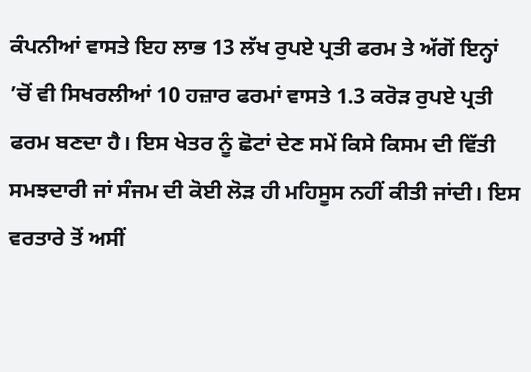ਕੰਪਨੀਆਂ ਵਾਸਤੇ ਇਹ ਲਾਭ 13 ਲੱਖ ਰੁਪਏ ਪ੍ਰਤੀ ਫਰਮ ਤੇ ਅੱਗੋਂ ਇਨ੍ਹਾਂ ’ਚੋਂ ਵੀ ਸਿਖਰਲੀਆਂ 10 ਹਜ਼ਾਰ ਫਰਮਾਂ ਵਾਸਤੇ 1.3 ਕਰੋੜ ਰੁਪਏ ਪ੍ਰਤੀ ਫਰਮ ਬਣਦਾ ਹੈ। ਇਸ ਖੇਤਰ ਨੂੰ ਛੋਟਾਂ ਦੇਣ ਸਮੇਂ ਕਿਸੇ ਕਿਸਮ ਦੀ ਵਿੱਤੀ ਸਮਝਦਾਰੀ ਜਾਂ ਸੰਜਮ ਦੀ ਕੋਈ ਲੋੜ ਹੀ ਮਹਿਸੂਸ ਨਹੀਂ ਕੀਤੀ ਜਾਂਦੀ। ਇਸ ਵਰਤਾਰੇ ਤੋਂ ਅਸੀਂ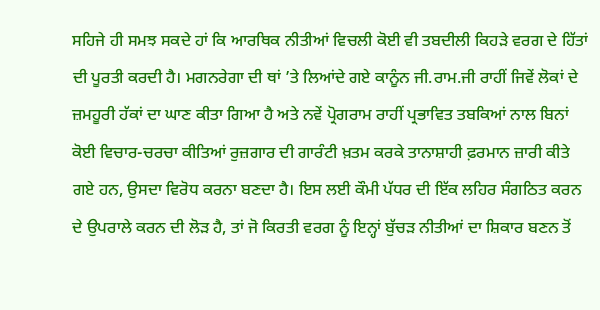ਸਹਿਜੇ ਹੀ ਸਮਝ ਸਕਦੇ ਹਾਂ ਕਿ ਆਰਥਿਕ ਨੀਤੀਆਂ ਵਿਚਲੀ ਕੋਈ ਵੀ ਤਬਦੀਲੀ ਕਿਹੜੇ ਵਰਗ ਦੇ ਹਿੱਤਾਂ ਦੀ ਪੂਰਤੀ ਕਰਦੀ ਹੈ। ਮਗਨਰੇਗਾ ਦੀ ਥਾਂ ’ਤੇ ਲਿਆਂਦੇ ਗਏ ਕਾਨੂੰਨ ਜੀ.ਰਾਮ.ਜੀ ਰਾਹੀਂ ਜਿਵੇਂ ਲੋਕਾਂ ਦੇ ਜ਼ਮਹੂਰੀ ਹੱਕਾਂ ਦਾ ਘਾਣ ਕੀਤਾ ਗਿਆ ਹੈ ਅਤੇ ਨਵੇਂ ਪ੍ਰੋਗਰਾਮ ਰਾਹੀਂ ਪ੍ਰਭਾਵਿਤ ਤਬਕਿਆਂ ਨਾਲ ਬਿਨਾਂ ਕੋਈ ਵਿਚਾਰ-ਚਰਚਾ ਕੀਤਿਆਂ ਰੁਜ਼ਗਾਰ ਦੀ ਗਾਰੰਟੀ ਖ਼ਤਮ ਕਰਕੇ ਤਾਨਾਸ਼ਾਹੀ ਫ਼ਰਮਾਨ ਜ਼ਾਰੀ ਕੀਤੇ ਗਏ ਹਨ, ਉਸਦਾ ਵਿਰੋਧ ਕਰਨਾ ਬਣਦਾ ਹੈ। ਇਸ ਲਈ ਕੌਮੀ ਪੱਧਰ ਦੀ ਇੱਕ ਲਹਿਰ ਸੰਗਠਿਤ ਕਰਨ ਦੇ ਉਪਰਾਲੇ ਕਰਨ ਦੀ ਲੋੜ ਹੈ, ਤਾਂ ਜੋ ਕਿਰਤੀ ਵਰਗ ਨੂੰ ਇਨ੍ਹਾਂ ਬੁੱਚੜ ਨੀਤੀਆਂ ਦਾ ਸ਼ਿਕਾਰ ਬਣਨ ਤੋਂ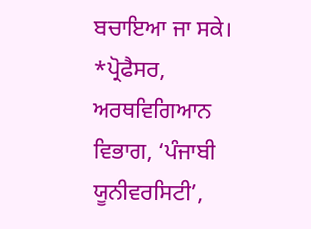ਬਚਾਇਆ ਜਾ ਸਕੇ।
*ਪ੍ਰੋਫੈਸਰ, ਅਰਥਵਿਗਿਆਨ ਵਿਭਾਗ, ‘ਪੰਜਾਬੀ ਯੂਨੀਵਰਸਿਟੀ’,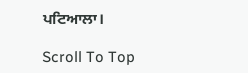ਪਟਿਆਲਾ।

Scroll To Top